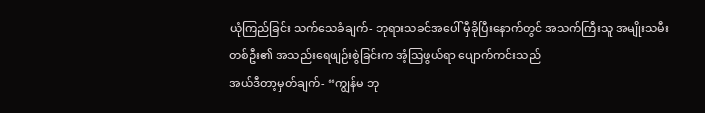ယုံကြည်ခြင်း သက်သေခံချက်- ဘုရားသခင်အပေါ် မှီခိုပြီးနောက်တွင် အသက်ကြီးသူ အမျိုးသမီးတစ်ဦး၏ အသည်းရေဖျဉ်းစွဲခြင်းက အံ့သြဖွယ်ရာ ပျောက်ကင်းသည်
အယ်ဒီတာ့မှတ်ချက်- “ကျွန်မ ဘု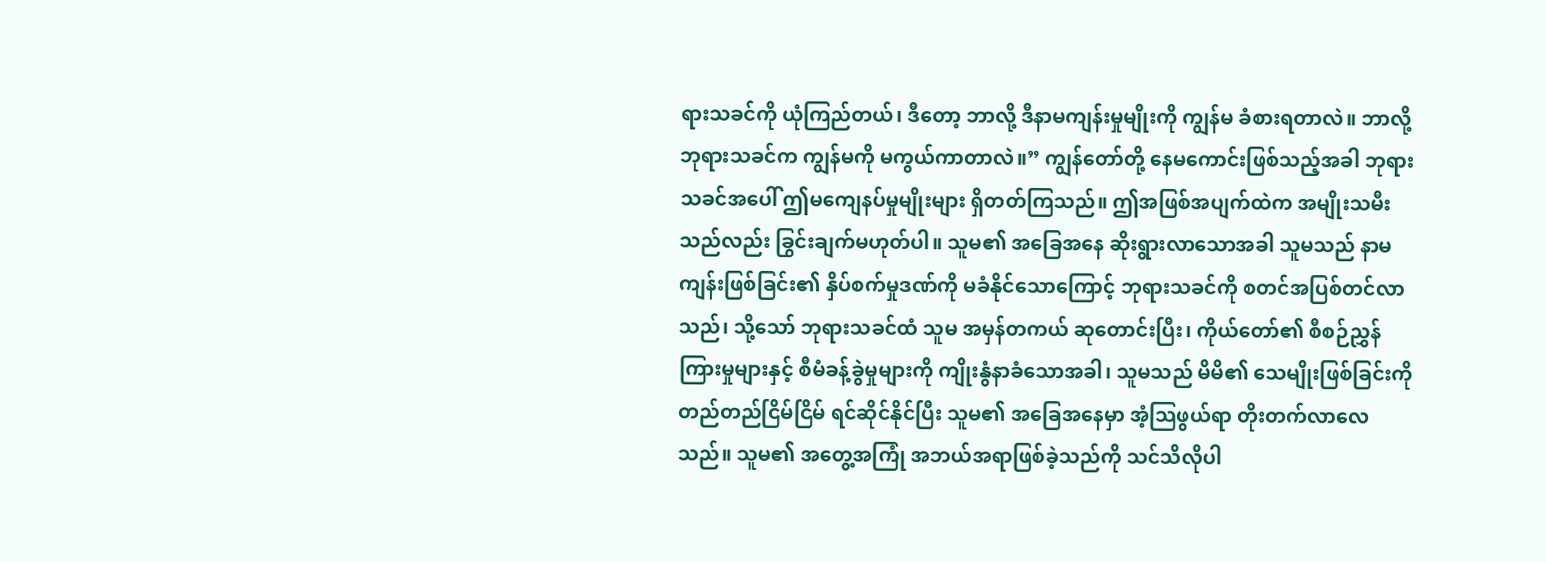ရားသခင်ကို ယုံကြည်တယ်၊ ဒီတော့ ဘာလို့ ဒီနာမကျန်းမှုမျိုးကို ကျွန်မ ခံစားရတာလဲ။ ဘာလို့ ဘုရားသခင်က ကျွန်မကို မကွယ်ကာတာလဲ။” ကျွန်တော်တို့ နေမကောင်းဖြစ်သည့်အခါ ဘုရားသခင်အပေါ် ဤမကျေနပ်မှုမျိုးများ ရှိတတ်ကြသည်။ ဤအဖြစ်အပျက်ထဲက အမျိုးသမီးသည်လည်း ခြွင်းချက်မဟုတ်ပါ။ သူမ၏ အခြေအနေ ဆိုးရွားလာသောအခါ သူမသည် နာမကျန်းဖြစ်ခြင်း၏ နှိပ်စက်မှုဒဏ်ကို မခံနိုင်သောကြောင့် ဘုရားသခင်ကို စတင်အပြစ်တင်လာသည်၊ သို့သော် ဘုရားသခင်ထံ သူမ အမှန်တကယ် ဆုတောင်းပြီး၊ ကိုယ်တော်၏ စီစဉ်ညွှန်ကြားမှုများနှင့် စီမံခန့်ခွဲမှုများကို ကျိုးနွံနာခံသောအခါ၊ သူမသည် မိမိ၏ သေမျိုးဖြစ်ခြင်းကို တည်တည်ငြိမ်ငြိမ် ရင်ဆိုင်နိုင်ပြီး သူမ၏ အခြေအနေမှာ အံ့သြဖွယ်ရာ တိုးတက်လာလေသည်။ သူမ၏ အတွေ့အကြုံ အဘယ်အရာဖြစ်ခဲ့သည်ကို သင်သိလိုပါ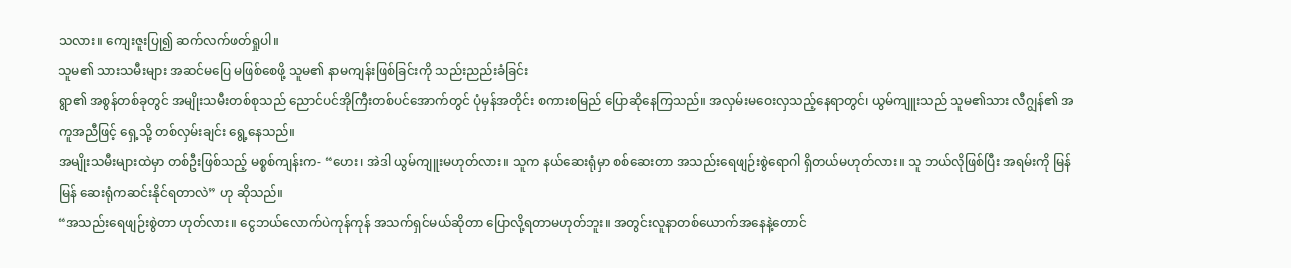သလား။ ကျေးဇူးပြု၍ ဆက်လက်ဖတ်ရှုပါ။
သူမ၏ သားသမီးများ အဆင်မပြေ မဖြစ်စေဖို့ သူမ၏ နာမကျန်းဖြစ်ခြင်းကို သည်းညည်းခံခြင်း
ရွာ၏ အစွန်တစ်ခုတွင် အမျိုးသမီးတစ်စုသည် ညောင်ပင်အိုကြီးတစ်ပင်အောက်တွင် ပုံမှန်အတိုင်း စကားစမြည် ပြောဆိုနေကြသည်။ အလှမ်းမဝေးလှသည့်နေရာတွင်၊ ယွမ်ကျူးသည် သူမ၏သား လီဂျွန်၏ အကူအညီဖြင့် ရှေ့သို့ တစ်လှမ်းချင်း ရွေ့နေသည်။
အမျိုးသမီးများထဲမှာ တစ်ဦးဖြစ်သည့် မစ္စစ်ကျန်းက- “ဟေး၊ အဲဒါ ယွမ်ကျူးမဟုတ်လား။ သူက နယ်ဆေးရုံမှာ စစ်ဆေးတာ အသည်းရေဖျဉ်းစွဲရောဂါ ရှိတယ်မဟုတ်လား။ သူ ဘယ်လိုဖြစ်ပြီး အရမ်းကို မြန်မြန် ဆေးရုံကဆင်းနိုင်ရတာလဲ” ဟု ဆိုသည်။
“အသည်းရေဖျဉ်းစွဲတာ ဟုတ်လား။ ငွေဘယ်လောက်ပဲကုန်ကုန် အသက်ရှင်မယ်ဆိုတာ ပြောလို့ရတာမဟုတ်ဘူး။ အတွင်းလူနာတစ်ယောက်အနေနဲ့တောင်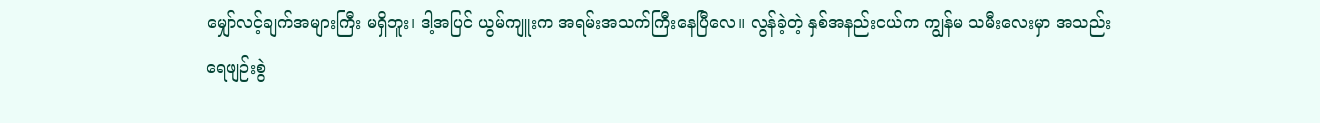မျှော်လင့်ချက်အများကြီး မရှိဘူး၊ ဒါ့အပြင် ယွမ်ကျူးက အရမ်းအသက်ကြီးနေပြီလေ။ လွန်ခဲ့တဲ့ နှစ်အနည်းငယ်က ကျွန်မ သမီးလေးမှာ အသည်းရေဖျဉ်းစွဲ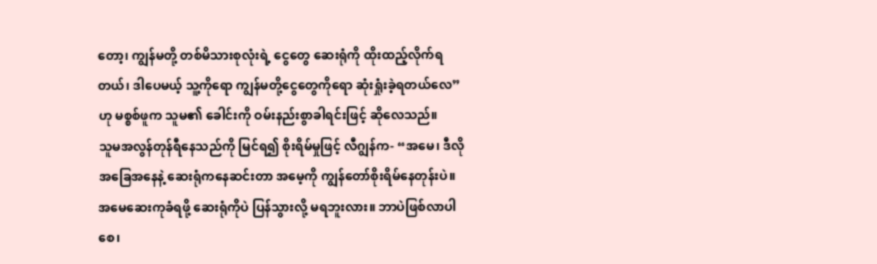တော့၊ ကျွန်မတို့ တစ်မိသားစုလုံးရဲ့ ငွေတွေ ဆေးရုံကို ထိုးထည့်လိုက်ရတယ်၊ ဒါပေမယ့် သူ့ကိုရော ကျွန်မတို့ငွေတွေကိုရော ဆုံးရှုံးခဲ့ရတယ်လေ” ဟု မစ္စစ်ဖူက သူမ၏ ခေါင်းကို ဝမ်းနည်းစွာခါရင်းဖြင့် ဆိုလေသည်။
သူမအလွန်တုန်ရီနေသည်ကို မြင်ရ၍ စိုးရိမ်မှုဖြင့် လီဂျွန်က- “အမေ၊ ဒီလိုအခြေအနေနဲ့ ဆေးရုံကနေဆင်းတာ အမေ့ကို ကျွန်တော်စိုးရိမ်နေတုန်းပဲ။ အမေဆေးကုခံရဖို့ ဆေးရုံကိုပဲ ပြန်သွားလို့ မရဘူးလား။ ဘာပဲဖြစ်လာပါစေ၊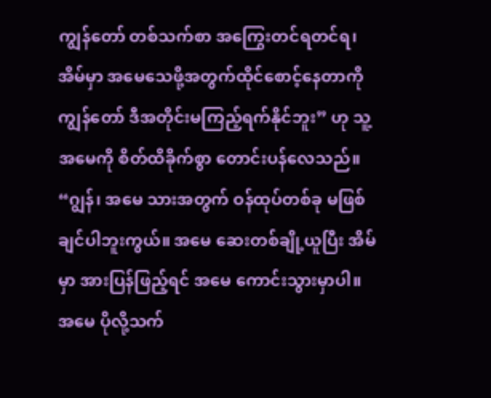ကျွန်တော် တစ်သက်စာ အကြွေးတင်ရတင်ရ၊ အိမ်မှာ အမေသေဖို့အတွက်ထိုင်စောင့်နေတာကို ကျွန်တော် ဒီအတိုင်းမကြည့်ရက်နိုင်ဘူး” ဟု သူ့အမေကို စိတ်ထိခိုက်စွာ တောင်းပန်လေသည်။
“ဂျွန်၊ အမေ သားအတွက် ဝန်ထုပ်တစ်ခု မဖြစ်ချင်ပါဘူးကွယ်။ အမေ ဆေးတစ်ချို့ယူပြီး အိမ်မှာ အားပြန်ဖြည့်ရင် အမေ ကောင်းသွားမှာပါ။ အမေ ပိုလို့သက်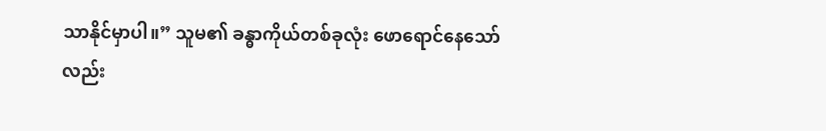သာနိုင်မှာပါ။” သူမ၏ ခန္ဓာကိုယ်တစ်ခုလုံး ဖောရောင်နေသော်လည်း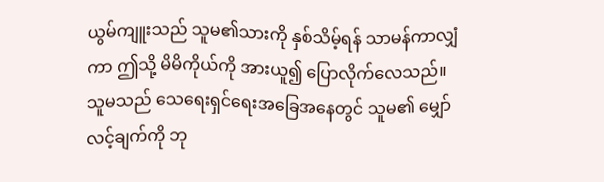ယွမ်ကျူးသည် သူမ၏သားကို နှစ်သိမ့်ရန် သာမန်ကာလျှံကာ ဤသို့ မိမိကိုယ်ကို အားယူ၍ ပြောလိုက်လေသည်။
သူမသည် သေရေးရှင်ရေးအခြေအနေတွင် သူမ၏ မျှော်လင့်ချက်ကို ဘု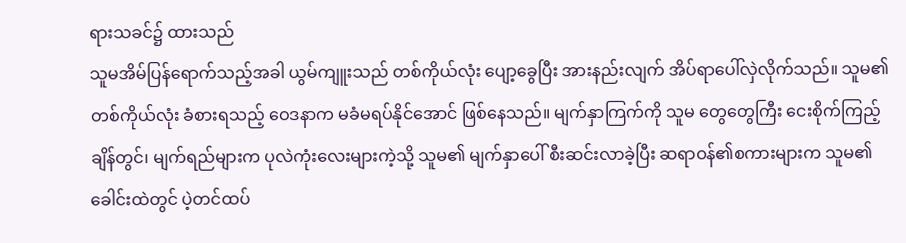ရားသခင်၌ ထားသည်
သူမအိမ်ပြန်ရောက်သည့်အခါ ယွမ်ကျူးသည် တစ်ကိုယ်လုံး ပျော့ခွေပြီး အားနည်းလျက် အိပ်ရာပေါ်လှဲလိုက်သည်။ သူမ၏တစ်ကိုယ်လုံး ခံစားရသည့် ဝေဒနာက မခံမရပ်နိုင်အောင် ဖြစ်နေသည်။ မျက်နှာကြက်ကို သူမ တွေတွေကြီး ငေးစိုက်ကြည့်ချိန်တွင်၊ မျက်ရည်များက ပုလဲကုံးလေးများကဲ့သို့ သူမ၏ မျက်နှာပေါ် စီးဆင်းလာခဲ့ပြီး ဆရာဝန်၏စကားများက သူမ၏ခေါင်းထဲတွင် ပဲ့တင်ထပ်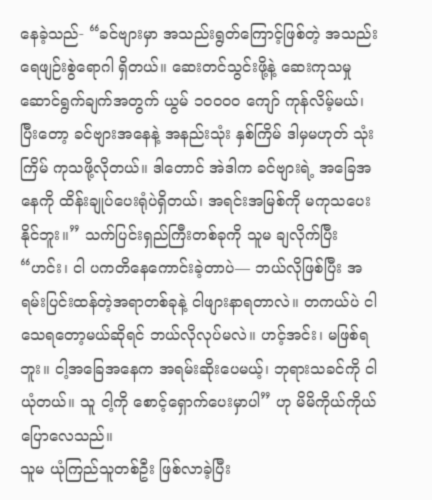နေခဲ့သည်- “ခင်ဗျားမှာ အသည်းရွတ်ကြောင့်ဖြစ်တဲ့ အသည်းရေဖျဉ်းစွဲရောဂါ ရှိတယ်။ ဆေးတင်သွင်းဖို့နဲ့ ဆေးကုသမှုဆောင်ရွက်ချက်အတွက် ယွမ် ၁၀၀၀၀ ကျော် ကုန်လိမ့်မယ်၊ ပြီးတော့ ခင်ဗျားအနေနဲ့ အနည်းသုံး နှစ်ကြိမ် ဒါမှမဟုတ် သုံးကြိမ် ကုသဖို့လိုတယ်။ ဒါတောင် အဲဒါက ခင်ဗျားရဲ့ အခြေအနေကို ထိန်းချုပ်ပေးရုံပဲရှိတယ်၊ အရင်းအမြစ်ကို မကုသပေးနိုင်ဘူး။” သက်ပြင်းရှည်ကြီးတစ်ခုကို သူမ ချလိုက်ပြီး “ဟင်း၊ ငါ ပကတိနေကောင်းခဲ့တာပဲ— ဘယ်လိုဖြစ်ပြီး အရမ်းပြင်းထန်တဲ့အရာတစ်ခုနဲ့ ငါဖျားနာရတာလဲ။ တကယ်ပဲ ငါသေရတော့မယ်ဆိုရင် ဘယ်လိုလုပ်မလဲ။ ဟင့်အင်း၊ မဖြစ်ရဘူး။ ငါ့အခြေအနေက အရမ်းဆိုးပေမယ့်၊ ဘုရားသခင်ကို ငါယုံတယ်။ သူ ငါ့ကို စောင့်ရှောက်ပေးမှာပါ” ဟု မိမိကိုယ်ကိုယ် ပြောလေသည်။
သူမ ယုံကြည်သူတစ်ဦး ဖြစ်လာခဲ့ပြီး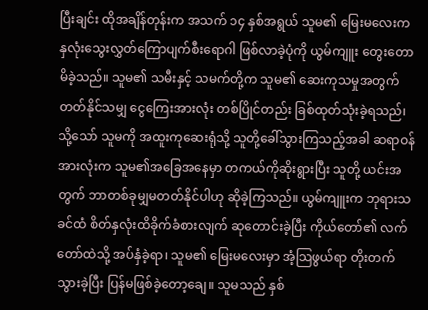ပြီးချင်း ထိုအချိန်တုန်းက အသက် ၁၄ နှစ်အရွယ် သူမ၏ မြေးမလေးက နှလုံးသွေးလွှတ်ကြောပျက်စီးရောဂါ ဖြစ်လာခဲ့ပုံကို ယွမ်ကျူး တွေးတောမိခဲ့သည်။ သူမ၏ သမီးနှင့် သမက်တို့က သူမ၏ ဆေးကုသမှုအတွက် တတ်နိုင်သမျှ ငွေကြေးအားလုံး တစ်ပြိုင်တည်း ခြစ်ထုတ်သုံးခဲ့ရသည်၊ သို့သော် သူမကို အထူးကုဆေးရုံသို့ သူတို့ခေါ်သွားကြသည့်အခါ ဆရာဝန်အားလုံးက သူမ၏အခြေအနေမှာ တကယ်ကိုဆိုးရွားပြီး သူတို့ ယင်းအတွက် ဘာတစ်ခုမျှမတတ်နိုင်ပါဟု ဆိုခဲ့ကြသည်။ ယွမ်ကျူးက ဘုရားသခင်ထံ စိတ်နှလုံးထိခိုက်ခံစားလျက် ဆုတောင်းခဲ့ပြီး ကိုယ်တော်၏ လက်တော်ထဲသို့ အပ်နှံခဲ့ရာ၊ သူမ၏ မြေးမလေးမှာ အံ့သြဖွယ်ရာ တိုးတက်သွားခဲ့ပြီး ပြန်မဖြစ်ခဲ့တော့ချေ။ သူမသည် နှစ်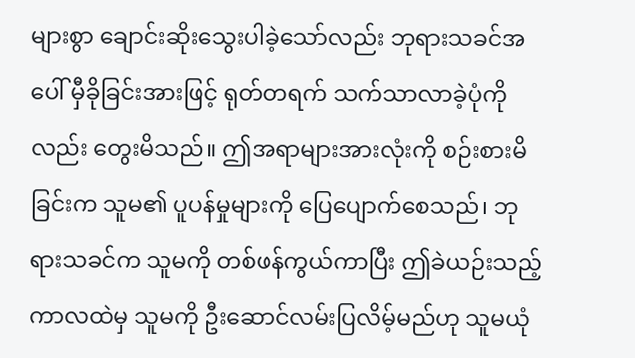များစွာ ချောင်းဆိုးသွေးပါခဲ့သော်လည်း ဘုရားသခင်အပေါ် မှီခိုခြင်းအားဖြင့် ရုတ်တရက် သက်သာလာခဲ့ပုံကိုလည်း တွေးမိသည်။ ဤအရာများအားလုံးကို စဉ်းစားမိခြင်းက သူမ၏ ပူပန်မှုများကို ပြေပျောက်စေသည်၊ ဘုရားသခင်က သူမကို တစ်ဖန်ကွယ်ကာပြီး ဤခဲယဉ်းသည့်ကာလထဲမှ သူမကို ဦးဆောင်လမ်းပြလိမ့်မည်ဟု သူမယုံ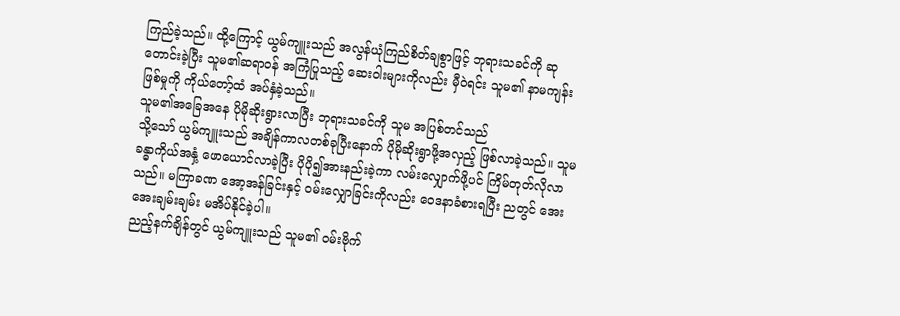ကြည်ခဲ့သည်။ ထို့ကြောင့် ယွမ်ကျူးသည် အလွန်ယုံကြည်စိတ်ချစွာဖြင့် ဘုရားသခင်ကို ဆုတောင်းခဲ့ပြီး သူမ၏ဆရာဝန် အကြံပြုသည့် ဆေးဝါးများကိုလည်း မှီဝဲရင်း သူမ၏ နာမကျန်းဖြစ်မှုကို ကိုယ်တော့်ထံ အပ်နှံခဲ့သည်။
သူမ၏အခြေအနေ ပိုမိုဆိုးရွားလာပြီး ဘုရားသခင်ကို သူမ အပြစ်တင်သည်
သို့သော် ယွမ်ကျူးသည် အချိန်ကာလတစ်ခုပြီးနောက် ပိုမိုဆိုးရွာဖို့အလှည့် ဖြစ်လာခဲ့သည်။ သူမခန္ဓာကိုယ်အနှံ့ ဖောယောင်လာခဲ့ပြီး ပိုပို၍အားနည်းခဲ့ကာ လမ်းလျှောက်ဖို့ပင် ကြိမ်တုတ်လိုလာသည်။ မကြာခဏ အော့အန်ခြင်းနှင့် ဝမ်းလျှောခြင်းကိုလည်း ဝေဒနာခံစားရပြီး ညတွင် အေးအေးချမ်းချမ်း မအိပ်နိုင်ခဲ့ပါ။
ညည့်နက်ချိန်တွင် ယွမ်ကျူးသည် သူမ၏ ဝမ်းဗိုက်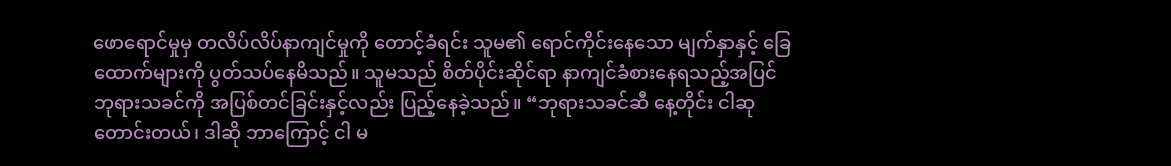ဖောရောင်မှုမှ တလိပ်လိပ်နာကျင်မှုကို တောင့်ခံရင်း သူမ၏ ရောင်ကိုင်းနေသော မျက်နှာနှင့် ခြေထောက်များကို ပွတ်သပ်နေမိသည်။ သူမသည် စိတ်ပိုင်းဆိုင်ရာ နာကျင်ခံစားနေရသည့်အပြင် ဘုရားသခင်ကို အပြစ်တင်ခြင်းနှင့်လည်း ပြည့်နေခဲ့သည်။ “ဘုရားသခင်ဆီ နေ့တိုင်း ငါဆုတောင်းတယ်၊ ဒါဆို ဘာကြောင့် ငါ မ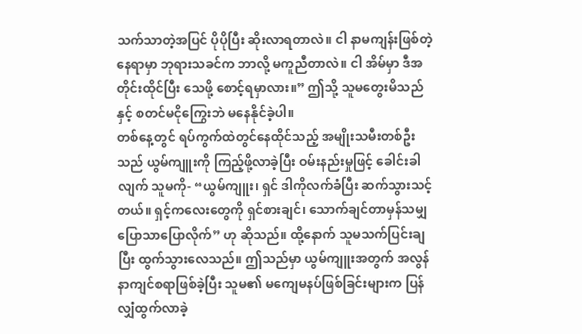သက်သာတဲ့အပြင် ပိုပိုပြီး ဆိုးလာရတာလဲ။ ငါ နာမကျန်းဖြစ်တဲ့နေရာမှာ ဘုရားသခင်က ဘာလို့ မကူညီတာလဲ။ ငါ အိမ်မှာ ဒီအတိုင်းထိုင်ပြီး သေဖို့ စောင့်ရမှာလား။” ဤသို့ သူမတွေးမိသည်နှင့် စတင်မငိုကြွေးဘဲ မနေနိုင်ခဲ့ပါ။
တစ်နေ့တွင် ရပ်ကွက်ထဲတွင်နေထိုင်သည့် အမျိုးသမီးတစ်ဦးသည် ယွမ်ကျူးကို ကြည့်ဖို့လာခဲ့ပြီး ဝမ်းနည်းမှုဖြင့် ခေါင်းခါလျက် သူမကို- “ယွမ်ကျူး၊ ရှင် ဒါကိုလက်ခံပြီး ဆက်သွားသင့်တယ်။ ရှင့်ကလေးတွေကို ရှင်စားချင်၊ သောက်ချင်တာမှန်သမျှ ပြောသာပြောလိုက်” ဟု ဆိုသည်။ ထို့နောက် သူမသက်ပြင်းချပြီး ထွက်သွားလေသည်။ ဤသည်မှာ ယွမ်ကျူးအတွက် အလွန်နာကျင်စရာဖြစ်ခဲ့ပြီး သူမ၏ မကျေမနပ်ဖြစ်ခြင်းများက ပြန်လျှံထွက်လာခဲ့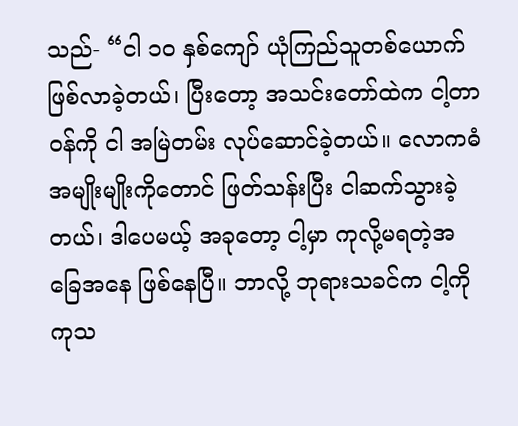သည်- “ငါ ၁၀ နှစ်ကျော် ယုံကြည်သူတစ်ယောက်ဖြစ်လာခဲ့တယ်၊ ပြီးတော့ အသင်းတော်ထဲက ငါ့တာဝန်ကို ငါ အမြဲတမ်း လုပ်ဆောင်ခဲ့တယ်။ လောကဓံအမျိုးမျိုးကိုတောင် ဖြတ်သန်းပြီး ငါဆက်သွားခဲ့တယ်၊ ဒါပေမယ့် အခုတော့ ငါ့မှာ ကုလို့မရတဲ့အခြေအနေ ဖြစ်နေပြီ။ ဘာလို့ ဘုရားသခင်က ငါ့ကို ကုသ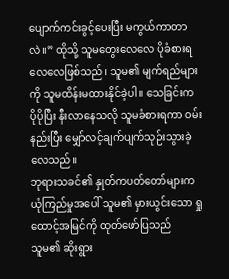ပျောက်ကင်းခွင့်ပေးပြီး မကွယ်ကာတာလဲ။” ထိုသို့ သူမတွေးလေလေ ပိုခံစားရလေလေဖြစ်သည်၊ သူမ၏ မျက်ရည်များကို သူမထိန်းမထားနိုင်ခဲ့ပါ။ သေခြင်းက ပိုပိုပြီး နီးလာနေသလို သူမခံစားရကာ ဝမ်းနည်းပြီး မျှော်လင့်ချက်ပျက်သုဉ်းသွားခဲ့လေသည်။
ဘုရားသခင်၏ နှုတ်ကပတ်တော်များက ယုံကြည်မှုအပေါ် သူမ၏ မှားယွင်းသော ရှုထောင့်အမြင်ကို ထုတ်ဖော်ပြသည်
သူမ၏ ဆိုးရွား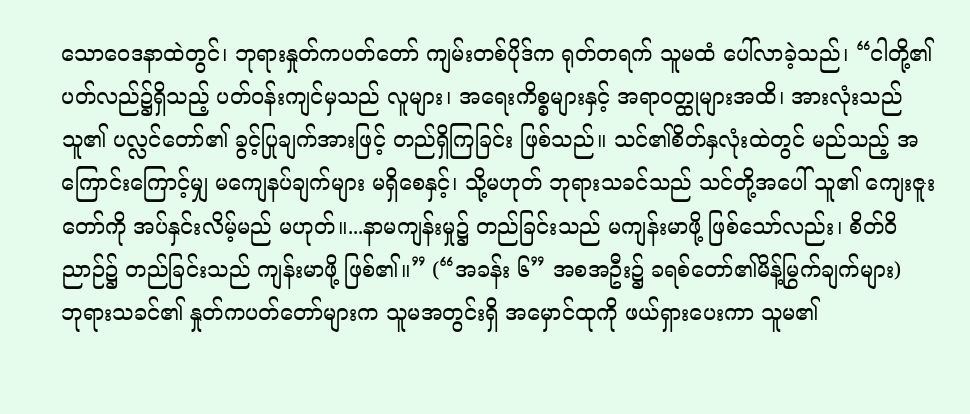သောဝေဒနာထဲတွင်၊ ဘုရားနှုတ်ကပတ်တော် ကျမ်းတစ်ပိုဒ်က ရုတ်တရက် သူမထံ ပေါ်လာခဲ့သည်၊ “ငါတို့၏ ပတ်လည်၌ရှိသည့် ပတ်ဝန်းကျင်မှသည် လူများ၊ အရေးကိစ္စများနှင့် အရာဝတ္ထုများအထိ၊ အားလုံးသည် သူ၏ ပလ္လင်တော်၏ ခွင့်ပြုချက်အားဖြင့် တည်ရှိကြခြင်း ဖြစ်သည်။ သင်၏စိတ်နှလုံးထဲတွင် မည်သည့် အကြောင်းကြောင့်မျှ မကျေနပ်ချက်များ မရှိစေနှင့်၊ သို့မဟုတ် ဘုရားသခင်သည် သင်တို့အပေါ် သူ၏ ကျေးဇူးတော်ကို အပ်နှင်းလိမ့်မည် မဟုတ်။...နာမကျန်းမှု၌ တည်ခြင်းသည် မကျန်းမာဖို့ ဖြစ်သော်လည်း၊ စိတ်ဝိညာဉ်၌ တည်ခြင်းသည် ကျန်းမာဖို့ ဖြစ်၏။” (“အခန်း ၆” အစအဦး၌ ခရစ်တော်၏မိန့်မြွက်ချက်များ)
ဘုရားသခင်၏ နှုတ်ကပတ်တော်များက သူမအတွင်းရှိ အမှောင်ထုကို ဖယ်ရှားပေးကာ သူမ၏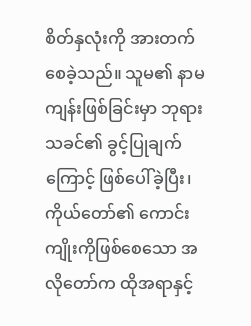စိတ်နှလုံးကို အားတက်စေခဲ့သည်။ သူမ၏ နာမကျန်းဖြစ်ခြင်းမှာ ဘုရားသခင်၏ ခွင့်ပြုချက်ကြောင့် ဖြစ်ပေါ်ခဲ့ပြီး၊ ကိုယ်တော်၏ ကောင်းကျိုးကိုဖြစ်စေသော အလိုတော်က ထိုအရာနှင့်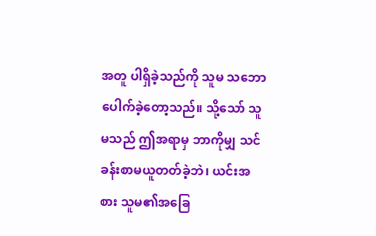အတူ ပါရှိခဲ့သည်ကို သူမ သဘောပေါက်ခဲ့တော့သည်။ သို့သော် သူမသည် ဤအရာမှ ဘာကိုမျှ သင်ခန်းစာမယူတတ်ခဲ့ဘဲ၊ ယင်းအစား သူမ၏အခြေ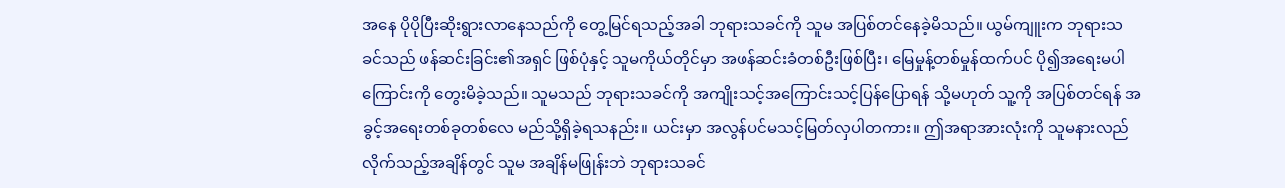အနေ ပိုပိုပြီးဆိုးရွားလာနေသည်ကို တွေ့မြင်ရသည့်အခါ ဘုရားသခင်ကို သူမ အပြစ်တင်နေခဲ့မိသည်။ ယွမ်ကျူးက ဘုရားသခင်သည် ဖန်ဆင်းခြင်း၏အရှင် ဖြစ်ပုံနှင့် သူမကိုယ်တိုင်မှာ အဖန်ဆင်းခံတစ်ဦးဖြစ်ပြီး၊ မြေမှုန့်တစ်မှုန်ထက်ပင် ပို၍အရေးမပါကြောင်းကို တွေးမိခဲ့သည်။ သူမသည် ဘုရားသခင်ကို အကျိုးသင့်အကြောင်းသင့်ပြန်ပြောရန် သို့မဟုတ် သူ့ကို အပြစ်တင်ရန် အခွင့်အရေးတစ်ခုတစ်လေ မည်သို့ရှိခဲ့ရသနည်း။ ယင်းမှာ အလွန်ပင်မသင့်မြတ်လှပါတကား။ ဤအရာအားလုံးကို သူမနားလည်လိုက်သည့်အချိန်တွင် သူမ အချိန်မဖြုန်းဘဲ ဘုရားသခင်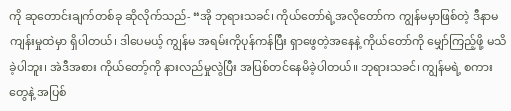ကို ဆုတောင်းချက်တစ်ခု ဆိုလိုက်သည်- “အို ဘုရားသခင်၊ ကိုယ်တော်ရဲ့အလိုတော်က ကျွန်မမှာဖြစ်တဲ့ ဒီနာမကျန်းမှုထဲမှာ ရှိပါတယ်၊ ဒါပေမယ့် ကျွန်မ အရမ်းကိုပုန်ကန်ပြီး ရှာဖွေတဲ့အနေနဲ့ ကိုယ်တော်ကို မျှော်ကြည့်ဖို့ မသိခဲ့ပါဘူး၊ အဲဒီအစား ကိုယ်တော့်ကို နားလည်မှုလွဲပြီး အပြစ်တင်နေမိခဲ့ပါတယ်။ ဘုရားသခင်၊ ကျွန်မရဲ့ စကားတွေနဲ့ အပြစ်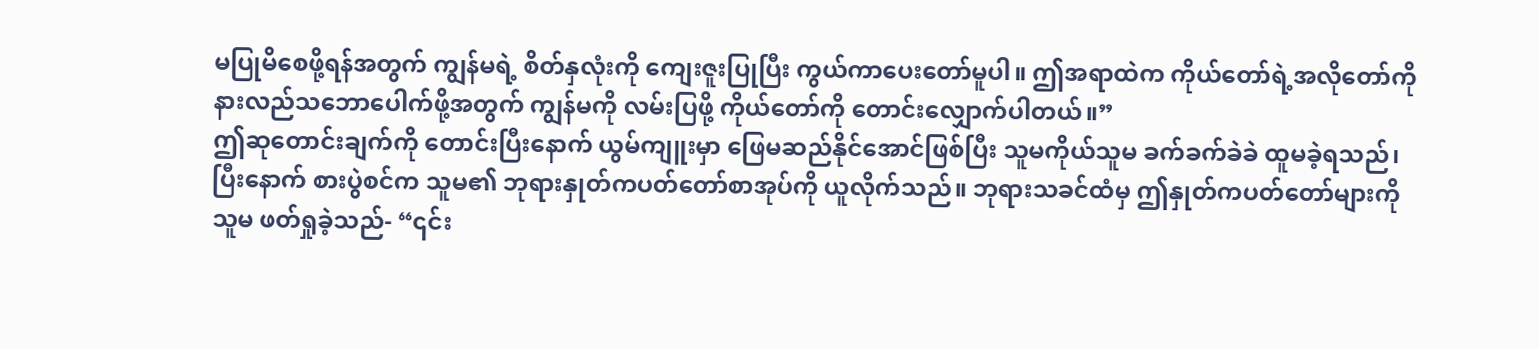မပြုမိစေဖို့ရန်အတွက် ကျွန်မရဲ့ စိတ်နှလုံးကို ကျေးဇူးပြုပြီး ကွယ်ကာပေးတော်မူပါ။ ဤအရာထဲက ကိုယ်တော်ရဲ့အလိုတော်ကို နားလည်သဘောပေါက်ဖို့အတွက် ကျွန်မကို လမ်းပြဖို့ ကိုယ်တော်ကို တောင်းလျှောက်ပါတယ်။”
ဤဆုတောင်းချက်ကို တောင်းပြီးနောက် ယွမ်ကျူးမှာ ဖြေမဆည်နိုင်အောင်ဖြစ်ပြီး သူမကိုယ်သူမ ခက်ခက်ခဲခဲ ထူမခဲ့ရသည်၊ ပြီးနောက် စားပွဲစင်က သူမ၏ ဘုရားနှုတ်ကပတ်တော်စာအုပ်ကို ယူလိုက်သည်။ ဘုရားသခင်ထံမှ ဤနှုတ်ကပတ်တော်များကို သူမ ဖတ်ရှုခဲ့သည်- “၎င်း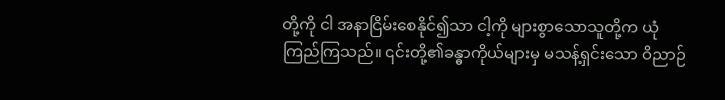တို့ကို ငါ အနာငြိမ်းစေနိုင်၍သာ ငါ့ကို များစွာသောသူတို့က ယုံကြည်ကြသည်။ ၎င်းတို့၏ခန္ဓာကိုယ်များမှ မသန့်ရှင်းသော ဝိညာဉ်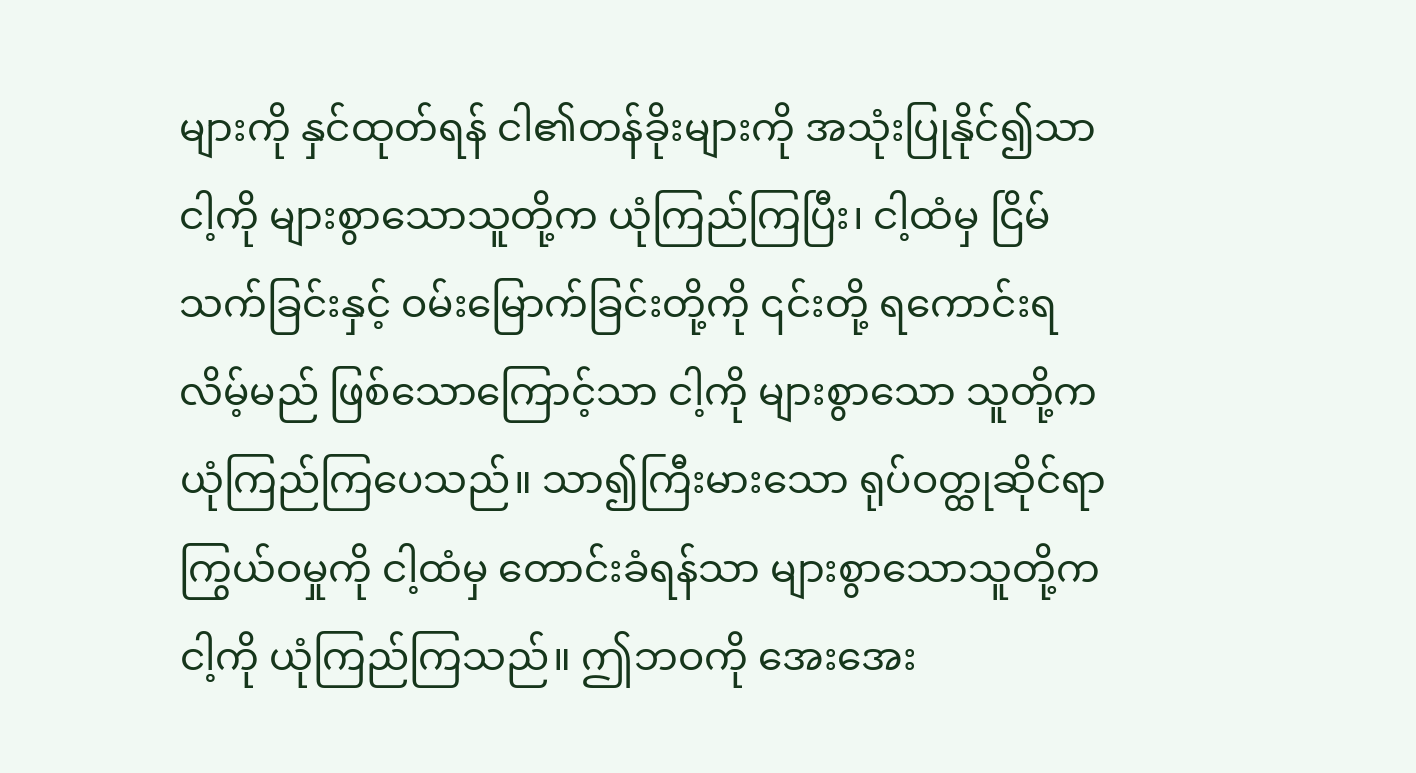များကို နှင်ထုတ်ရန် ငါ၏တန်ခိုးများကို အသုံးပြုနိုင်၍သာ ငါ့ကို များစွာသောသူတို့က ယုံကြည်ကြပြီး၊ ငါ့ထံမှ ငြိမ်သက်ခြင်းနှင့် ဝမ်းမြောက်ခြင်းတို့ကို ၎င်းတို့ ရကောင်းရလိမ့်မည် ဖြစ်သောကြောင့်သာ ငါ့ကို များစွာသော သူတို့က ယုံကြည်ကြပေသည်။ သာ၍ကြီးမားသော ရုပ်ဝတ္ထုဆိုင်ရာ ကြွယ်ဝမှုကို ငါ့ထံမှ တောင်းခံရန်သာ များစွာသောသူတို့က ငါ့ကို ယုံကြည်ကြသည်။ ဤဘဝကို အေးအေး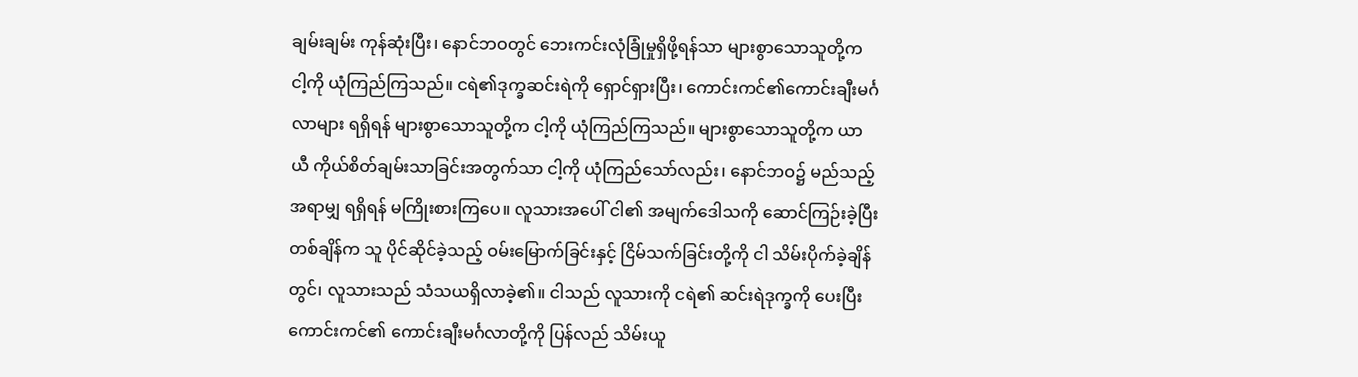ချမ်းချမ်း ကုန်ဆုံးပြီး၊ နောင်ဘဝတွင် ဘေးကင်းလုံခြုံမှုရှိဖို့ရန်သာ များစွာသောသူတို့က ငါ့ကို ယုံကြည်ကြသည်။ ငရဲ၏ဒုက္ခဆင်းရဲကို ရှောင်ရှားပြီး၊ ကောင်းကင်၏ကောင်းချီးမင်္ဂလာများ ရရှိရန် များစွာသောသူတို့က ငါ့ကို ယုံကြည်ကြသည်။ များစွာသောသူတို့က ယာယီ ကိုယ်စိတ်ချမ်းသာခြင်းအတွက်သာ ငါ့ကို ယုံကြည်သော်လည်း၊ နောင်ဘဝ၌ မည်သည့်အရာမျှ ရရှိရန် မကြိုးစားကြပေ။ လူသားအပေါ် ငါ၏ အမျက်ဒေါသကို ဆောင်ကြဉ်းခဲ့ပြီး တစ်ချိန်က သူ ပိုင်ဆိုင်ခဲ့သည့် ဝမ်းမြောက်ခြင်းနှင့် ငြိမ်သက်ခြင်းတို့ကို ငါ သိမ်းပိုက်ခဲ့ချိန်တွင်၊ လူသားသည် သံသယရှိလာခဲ့၏။ ငါသည် လူသားကို ငရဲ၏ ဆင်းရဲဒုက္ခကို ပေးပြီး ကောင်းကင်၏ ကောင်းချီးမင်္ဂလာတို့ကို ပြန်လည် သိမ်းယူ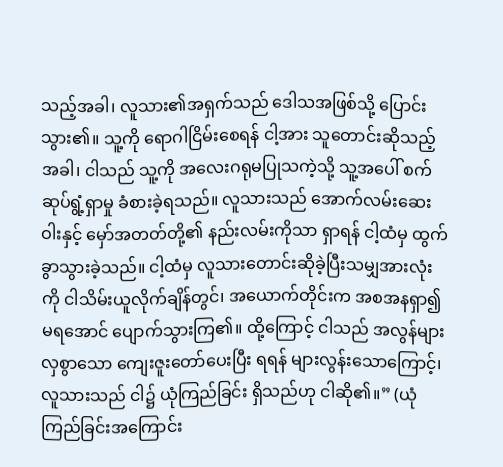သည့်အခါ၊ လူသား၏အရှက်သည် ဒေါသအဖြစ်သို့ ပြောင်းသွား၏။ သူ့ကို ရောဂါငြိမ်းစေရန် ငါ့အား သူတောင်းဆိုသည့်အခါ၊ ငါသည် သူ့ကို အလေးဂရုမပြုသကဲ့သို့ သူ့အပေါ် စက်ဆုပ်ရွံ့ရှာမှု ခံစားခဲ့ရသည်။ လူသားသည် အောက်လမ်းဆေးဝါးနှင့် မှော်အတတ်တို့၏ နည်းလမ်းကိုသာ ရှာရန် ငါ့ထံမှ ထွက်ခွာသွားခဲ့သည်။ ငါ့ထံမှ လူသားတောင်းဆိုခဲ့ပြီးသမျှအားလုံးကို ငါသိမ်းယူလိုက်ချိန်တွင်၊ အယောက်တိုင်းက အစအနရှာ၍မရအောင် ပျောက်သွားကြ၏။ ထို့ကြောင့် ငါသည် အလွန်များလှစွာသော ကျေးဇူးတော်ပေးပြီး ရရန် များလွန်းသောကြောင့်၊ လူသားသည် ငါ၌ ယုံကြည်ခြင်း ရှိသည်ဟု ငါဆို၏။” (ယုံကြည်ခြင်းအကြောင်း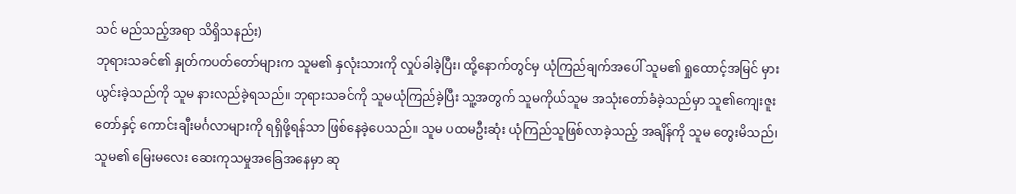သင် မည်သည့်အရာ သိရှိသနည်း)
ဘုရားသခင်၏ နှုတ်ကပတ်တော်များက သူမ၏ နှလုံးသားကို လှုပ်ခါခဲ့ပြီး၊ ထို့နောက်တွင်မှ ယုံကြည်ချက်အပေါ် သူမ၏ ရှုထောင့်အမြင် မှားယွင်းခဲ့သည်ကို သူမ နားလည်ခဲ့ရသည်။ ဘုရားသခင်ကို သူမယုံကြည်ခဲ့ပြီး သူ့အတွက် သူမကိုယ်သူမ အသုံးတော်ခံခဲ့သည်မှာ သူ၏ကျေးဇူးတော်နှင့် ကောင်းချီးမင်္ဂလာများကို ရရှိဖို့ရန်သာ ဖြစ်နေခဲ့ပေသည်။ သူမ ပထမဦးဆုံး ယုံကြည်သူဖြစ်လာခဲ့သည့် အချိန်ကို သူမ တွေးမိသည်၊ သူမ၏ မြေးမလေး ဆေးကုသမှုအခြေအနေမှာ ဆု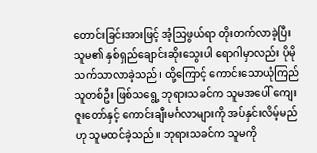တောင်းခြင်းအားဖြင့် အံ့သြဖွယ်ရာ တိုးတက်လာခဲ့ပြီး သူမ၏ နှစ်ရှည်ချောင်းဆိုးသွေးပါ ရောဂါမှာလည်း ပိုမို သက်သာလာခဲ့သည်၊ ထို့ကြောင့် ကောင်းသောယုံကြည်သူတစ်ဦး ဖြစ်သရွေ့ ဘုရားသခင်က သူမအပေါ် ကျေးဇူးတော်နှင့် ကောင်းချီးမင်္ဂလာများကို အပ်နှင်းလိမ့်မည်ဟု သူမထင်ခဲ့သည်။ ဘုရားသခင်က သူမကို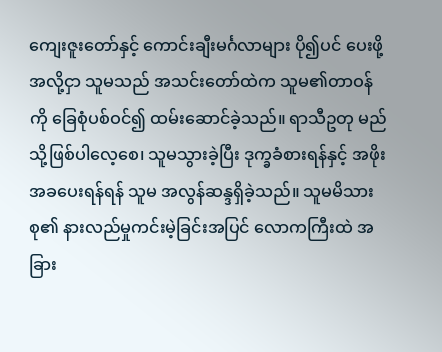ကျေးဇူးတော်နှင့် ကောင်းချီးမင်္ဂလာများ ပို၍ပင် ပေးဖို့အလို့ငှာ သူမသည် အသင်းတော်ထဲက သူမ၏တာဝန်ကို ခြေစုံပစ်ဝင်၍ ထမ်းဆောင်ခဲ့သည်။ ရာသီဥတု မည်သို့ဖြစ်ပါလေ့စေ၊ သူမသွားခဲ့ပြီး ဒုက္ခခံစားရန်နှင့် အဖိုးအခပေးရန်ရန် သူမ အလွန်ဆန္ဒရှိခဲ့သည်။ သူမမိသားစု၏ နားလည်မှုကင်းမဲ့ခြင်းအပြင် လောကကြီးထဲ အခြား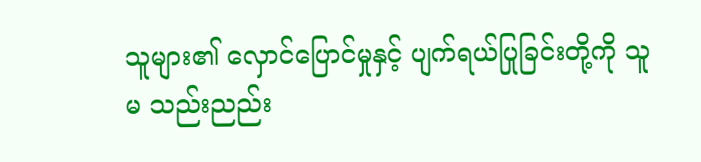သူများ၏ လှောင်ပြောင်မှုနှင့် ပျက်ရယ်ပြုခြင်းတို့ကို သူမ သည်းညည်း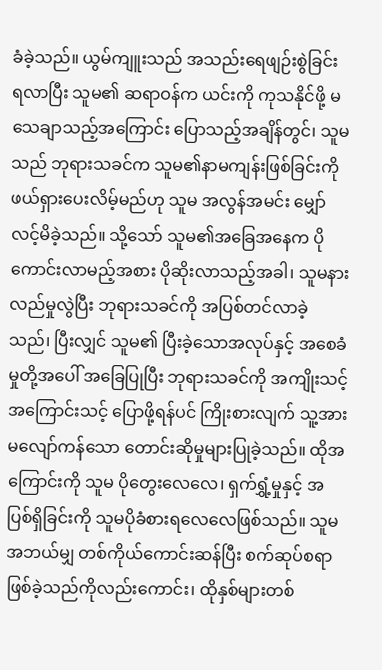ခံခဲ့သည်။ ယွမ်ကျူးသည် အသည်းရေဖျဉ်းစွဲခြင်း ရလာပြီး သူမ၏ ဆရာဝန်က ယင်းကို ကုသနိုင်ဖို့ မသေချာသည့်အကြောင်း ပြောသည့်အချိန်တွင်၊ သူမသည် ဘုရားသခင်က သူမ၏နာမကျန်းဖြစ်ခြင်းကို ဖယ်ရှားပေးလိမ့်မည်ဟု သူမ အလွန်အမင်း မျှော်လင့်မိခဲ့သည်။ သို့သော် သူမ၏အခြေအနေက ပိုကောင်းလာမည့်အစား ပိုဆိုးလာသည့်အခါ၊ သူမနားလည်မှုလွဲပြီး ဘုရားသခင်ကို အပြစ်တင်လာခဲ့သည်၊ ပြီးလျှင် သူမ၏ ပြီးခဲ့သောအလုပ်နှင့် အစေခံမှုတို့အပေါ် အခြေပြုပြီး ဘုရားသခင်ကို အကျိုးသင့်အကြောင်းသင့် ပြောဖို့ရန်ပင် ကြိုးစားလျက် သူ့အား မလျော်ကန်သော တောင်းဆိုမှုများပြုခဲ့သည်။ ထိုအကြောင်းကို သူမ ပိုတွေးလေလေ၊ ရှက်ရွှံ့မှုနှင့် အပြစ်ရှိခြင်းကို သူမပိုခံစားရလေလေဖြစ်သည်။ သူမ အဘယ်မျှ တစ်ကိုယ်ကောင်းဆန်ပြီး စက်ဆုပ်စရာဖြစ်ခဲ့သည်ကိုလည်းကောင်း၊ ထိုနှစ်များတစ်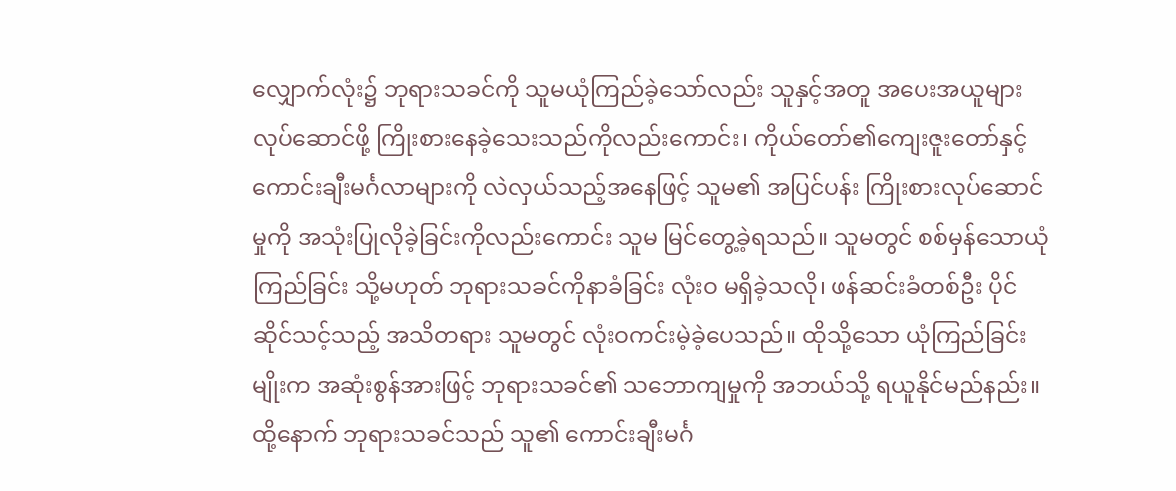လျှောက်လုံး၌ ဘုရားသခင်ကို သူမယုံကြည်ခဲ့သော်လည်း သူနှင့်အတူ အပေးအယူများ လုပ်ဆောင်ဖို့ ကြိုးစားနေခဲ့သေးသည်ကိုလည်းကောင်း၊ ကိုယ်တော်၏ကျေးဇူးတော်နှင့် ကောင်းချီးမင်္ဂလာများကို လဲလှယ်သည့်အနေဖြင့် သူမ၏ အပြင်ပန်း ကြိုးစားလုပ်ဆောင်မှုကို အသုံးပြုလိုခဲ့ခြင်းကိုလည်းကောင်း သူမ မြင်တွေ့ခဲ့ရသည်။ သူမတွင် စစ်မှန်သောယုံကြည်ခြင်း သို့မဟုတ် ဘုရားသခင်ကိုနာခံခြင်း လုံးဝ မရှိခဲ့သလို၊ ဖန်ဆင်းခံတစ်ဦး ပိုင်ဆိုင်သင့်သည့် အသိတရား သူမတွင် လုံးဝကင်းမဲ့ခဲ့ပေသည်။ ထိုသို့သော ယုံကြည်ခြင်းမျိုးက အဆုံးစွန်အားဖြင့် ဘုရားသခင်၏ သဘောကျမှုကို အဘယ်သို့ ရယူနိုင်မည်နည်း။ ထို့နောက် ဘုရားသခင်သည် သူ၏ ကောင်းချီးမင်္ဂ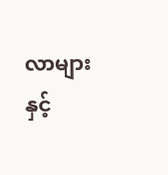လာများနှင့်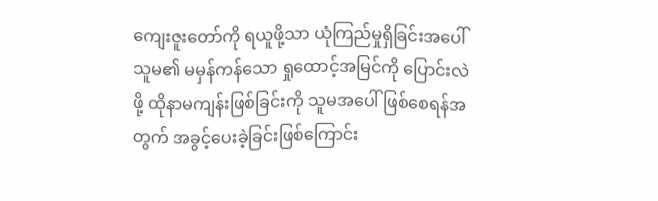ကျေးဇူးတော်ကို ရယူဖို့သာ ယုံကြည်မှုရှိခြင်းအပေါ် သူမ၏ မမှန်ကန်သော ရှုထောင့်အမြင်ကို ပြောင်းလဲဖို့ ထိုနာမကျန်းဖြစ်ခြင်းကို သူမအပေါ်ဖြစ်စေရန်အတွက် အခွင့်ပေးခဲ့ခြင်းဖြစ်ကြောင်း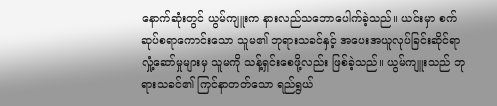နောက်ဆုံးတွင် ယွမ်ကျူးက နားလည်သဘောပေါက်ခဲ့သည်။ ယင်းမှာ စက်ဆုပ်စရာကောင်းသော သူမ၏ ဘုရားသခင်နှင့် အပေးအယူလုပ်ခြင်းဆိုင်ရာ လှုံ့ဆော်မှုများမှ သူမကို သန့်ရှင်းစေဖို့လည်း ဖြစ်ခဲ့သည်။ ယွမ်ကျူးသည် ဘုရားသခင်၏ ကြင်နာတတ်သော ရည်ရွယ်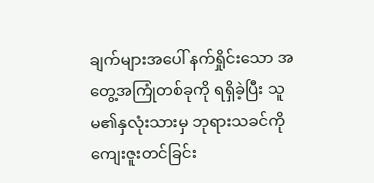ချက်များအပေါ် နက်ရှိုင်းသော အတွေ့အကြုံတစ်ခုကို ရရှိခဲ့ပြီး သူမ၏နှလုံးသားမှ ဘုရားသခင်ကို ကျေးဇူးတင်ခြင်း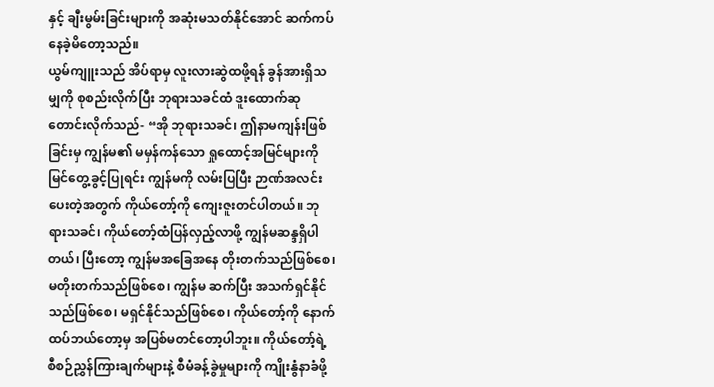နှင့် ချီးမွမ်းခြင်းများကို အဆုံးမသတ်နိုင်အောင် ဆက်ကပ်နေခဲ့မိတော့သည်။
ယွမ်ကျူးသည် အိပ်ရာမှ လူးလားဆွဲထဖို့ရန် ခွန်အားရှိသမျှကို စုစည်းလိုက်ပြီး ဘုရားသခင်ထံ ဒူးထောက်ဆုတောင်းလိုက်သည်- “အို ဘုရားသခင်၊ ဤနာမကျန်းဖြစ်ခြင်းမှ ကျွန်မ၏ မမှန်ကန်သော ရှုထောင့်အမြင်များကို မြင်တွေ့ခွင့်ပြုရင်း ကျွန်မကို လမ်းပြပြီး ဉာဏ်အလင်းပေးတဲ့အတွက် ကိုယ်တော့်ကို ကျေးဇူးတင်ပါတယ်။ ဘုရားသခင်၊ ကိုယ်တော့်ထံပြန်လှည့်လာဖို့ ကျွန်မဆန္ဒရှိပါတယ်၊ ပြီးတော့ ကျွန်မအခြေအနေ တိုးတက်သည်ဖြစ်စေ၊ မတိုးတက်သည်ဖြစ်စေ၊ ကျွန်မ ဆက်ပြီး အသက်ရှင်နိုင်သည်ဖြစ်စေ၊ မရှင်နိုင်သည်ဖြစ်စေ၊ ကိုယ်တော့်ကို နောက်ထပ်ဘယ်တော့မှ အပြစ်မတင်တော့ပါဘူး။ ကိုယ်တော့်ရဲ့ စီစဉ်ညွှန်ကြားချက်များနဲ့ စီမံခန့်ခွဲမှုများကို ကျိုးနွံနာခံဖို့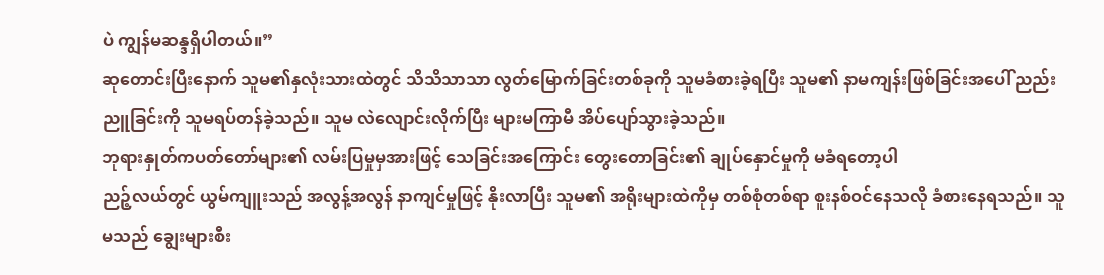ပဲ ကျွန်မဆန္ဒရှိပါတယ်။”
ဆုတောင်းပြီးနောက် သူမ၏နှလုံးသားထဲတွင် သိသိသာသာ လွတ်မြောက်ခြင်းတစ်ခုကို သူမခံစားခဲ့ရပြီး သူမ၏ နာမကျန်းဖြစ်ခြင်းအပေါ် ညည်းညူခြင်းကို သူမရပ်တန်ခဲ့သည်။ သူမ လဲလျောင်းလိုက်ပြီး များမကြာမီ အိပ်ပျော်သွားခဲ့သည်။
ဘုရားနှုတ်ကပတ်တော်များ၏ လမ်းပြမှုမှအားဖြင့် သေခြင်းအကြောင်း တွေးတောခြင်း၏ ချုပ်နှောင်မှုကို မခံရတော့ပါ
ညဉ့်လယ်တွင် ယွမ်ကျူးသည် အလွန့်အလွန် နာကျင်မှုဖြင့် နိုးလာပြီး သူမ၏ အရိုးများထဲကိုမှ တစ်စုံတစ်ရာ စူးနစ်ဝင်နေသလို ခံစားနေရသည်။ သူမသည် ချွေးများစီး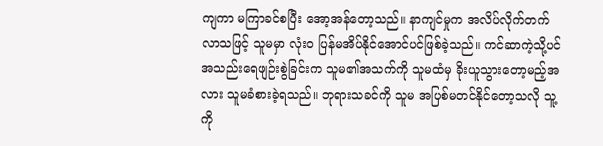ကျကာ မကြာခင်စပြီး အော့အန်တော့သည်။ နာကျင်မှုက အလိပ်လိုက်တက်လာသဖြင့် သူမမှာ လုံးဝ ပြန်မအိပ်နိုင်အောင်ပင်ဖြစ်ခဲ့သည်။ ကင်ဆာကဲ့သို့ပင် အသည်းရေဖျဉ်းစွဲခြင်းက သူမ၏အသက်ကို သူမထံမှ ခိုးယူသွားတော့မည့်အလား သူမခံစားခဲ့ရသည်။ ဘုရားသခင်ကို သူမ အပြစ်မတင်နိုင်တော့သလို သူ့ကို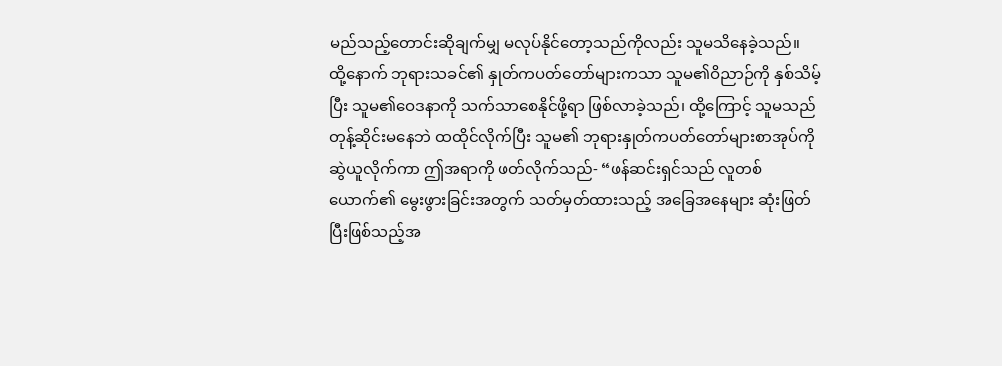မည်သည့်တောင်းဆိုချက်မျှ မလုပ်နိုင်တော့သည်ကိုလည်း သူမသိနေခဲ့သည်။
ထို့နောက် ဘုရားသခင်၏ နှုတ်ကပတ်တော်များကသာ သူမ၏ဝိညာဉ်ကို နှစ်သိမ့်ပြီး သူမ၏ဝေဒနာကို သက်သာစေနိုင်ဖို့ရာ ဖြစ်လာခဲ့သည်၊ ထို့ကြောင့် သူမသည် တုန့်ဆိုင်းမနေဘဲ ထထိုင်လိုက်ပြီး သူမ၏ ဘုရားနှုတ်ကပတ်တော်များစာအုပ်ကို ဆွဲယူလိုက်ကာ ဤအရာကို ဖတ်လိုက်သည်- “ဖန်ဆင်းရှင်သည် လူတစ်ယောက်၏ မွေးဖွားခြင်းအတွက် သတ်မှတ်ထားသည့် အခြေအနေများ ဆုံးဖြတ်ပြီးဖြစ်သည့်အ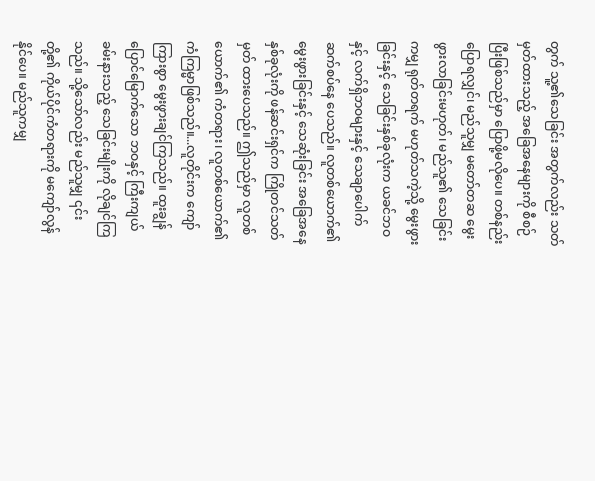တွက် သူ့၏သေခြင်း အတွက်လည်း သတ်မှတ်ထားသည့် အခြေအနေများကို စီစဉ်ပြီးဖြစ်သည်မှာ ပြောဖို့မလိုပေ။ တစ်နည်းပြောရလျှင်၊ မည်သူမျှ မတော်တဆ မွေးဖွားလာခြင်းမဟုတ်၊ မည်သူ၏ သေခြင်းကမျှ ရုတ်တရက် မဟုတ်သကဲ့သို့ မွေးဖွားခြင်းနှင့် သေခြင်းနှစ်ခုလုံးက ယခင်ဘဝနှင့် လက်ရှိဘဝများနှင့် သေချာပေါက် ဆက်စပ်နေ ပေသည်။ လူတစ်ယောက်၏ မွေးဖွားခြင်းနှင့် သေဆုံးခြင်း အခြေအနေနှစ်ခုလုံးကို ဖန်ဆင်းရှင်က ကြိုတင်သတ်မှတ် ထားပေသည်။ ဤသည်မှာ လူတစ်ယောက်၏ ကံတရား၊ လူတစ်ယောက်၏ ကံကြမ္မာဖြစ်သည်။...လူတိုင်းက ကျော်ကြားစွာ မွေးဖွားချင်ကြသည်။ ထူးချွန်ပြောင်မြောက်သော ဘဝနှင့် ကြီးကျယ်ခမ်းနားသည့် သေခြင်းမျိုးကို လိုချင်ကြသည်။ သို့သော်လည်း မည်သူမျှ ၎င်းတို့၏ ကိုယ်ပိုင်ကံတရားကို မကျော်လွန်နိုင်ပေ။ မည်သူကမျှ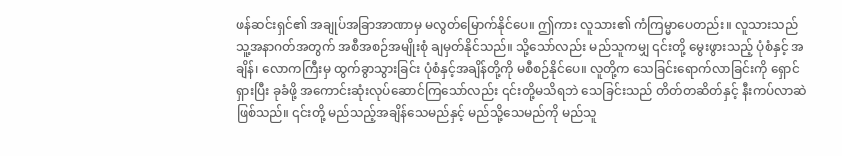ဖန်ဆင်းရှင်၏ အချုပ်အခြာအာဏာမှ မလွတ်မြောက်နိုင်ပေ။ ဤကား လူသား၏ ကံကြမ္မာပေတည်း။ လူသားသည် သူ့အနာဂတ်အတွက် အစီအစဉ်အမျိုးစုံ ချမှတ်နိုင်သည်။ သို့သော်လည်း မည်သူကမျှ ၎င်းတို့ မွေးဖွားသည့် ပုံစံနှင့် အချိန်၊ လောကကြီးမှ ထွက်ခွာသွားခြင်း ပုံစံနှင့်အချိန်တို့ကို မစီစဉ်နိုင်ပေ။ လူတို့က သေခြင်းရောက်လာခြင်းကို ရှောင်ရှားပြီး ခုခံဖို့ အကောင်းဆုံးလုပ်ဆောင်ကြသော်လည်း ၎င်းတို့မသိရဘဲ သေခြင်းသည် တိတ်တဆိတ်နှင့် နီးကပ်လာဆဲဖြစ်သည်။ ၎င်းတို့ မည်သည့်အချိန်သေမည်နှင့် မည်သို့သေမည်ကို မည်သူ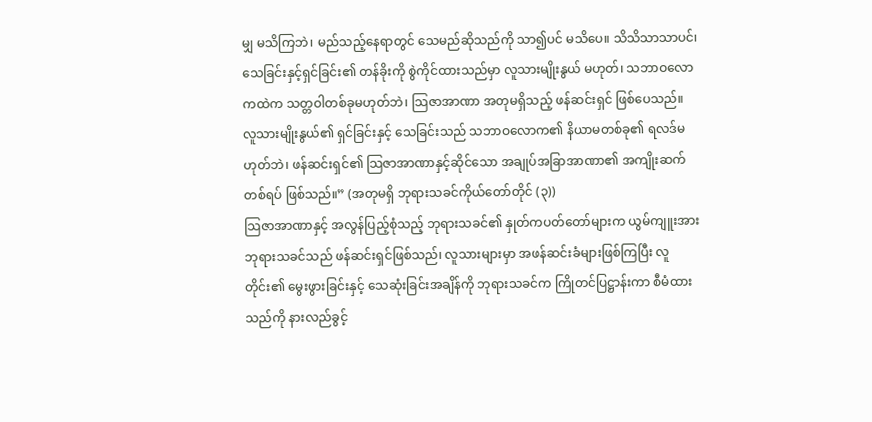မျှ မသိကြဘဲ၊ မည်သည့်နေရာတွင် သေမည်ဆိုသည်ကို သာ၍ပင် မသိပေ။ သိသိသာသာပင်၊ သေခြင်းနှင့်ရှင်ခြင်း၏ တန်ခိုးကို စွဲကိုင်ထားသည်မှာ လူသားမျိုးနွယ် မဟုတ်၊ သဘာဝလောကထဲက သတ္တဝါတစ်ခုမဟုတ်ဘဲ၊ သြဇာအာဏာ အတုမရှိသည့် ဖန်ဆင်းရှင် ဖြစ်ပေသည်။ လူသားမျိုးနွယ်၏ ရှင်ခြင်းနှင့် သေခြင်းသည် သဘာဝလောက၏ နိယာမတစ်ခု၏ ရလဒ်မဟုတ်ဘဲ၊ ဖန်ဆင်းရှင်၏ သြဇာအာဏာနှင့်ဆိုင်သော အချုပ်အခြာအာဏာ၏ အကျိုးဆက်တစ်ရပ် ဖြစ်သည်။” (အတုမရှိ ဘုရားသခင်ကိုယ်တော်တိုင် (၃))
သြဇာအာဏာနှင့် အလွန်ပြည့်စုံသည့် ဘုရားသခင်၏ နှုတ်ကပတ်တော်များက ယွမ်ကျူးအား ဘုရားသခင်သည် ဖန်ဆင်းရှင်ဖြစ်သည်၊ လူသားများမှာ အဖန်ဆင်းခံများဖြစ်ကြပြီး လူတိုင်း၏ မွေးဖွားခြင်းနှင့် သေဆုံးခြင်းအချိန်ကို ဘုရားသခင်က ကြိုတင်ပြဋ္ဌာန်းကာ စီမံထားသည်ကို နားလည်ခွင့်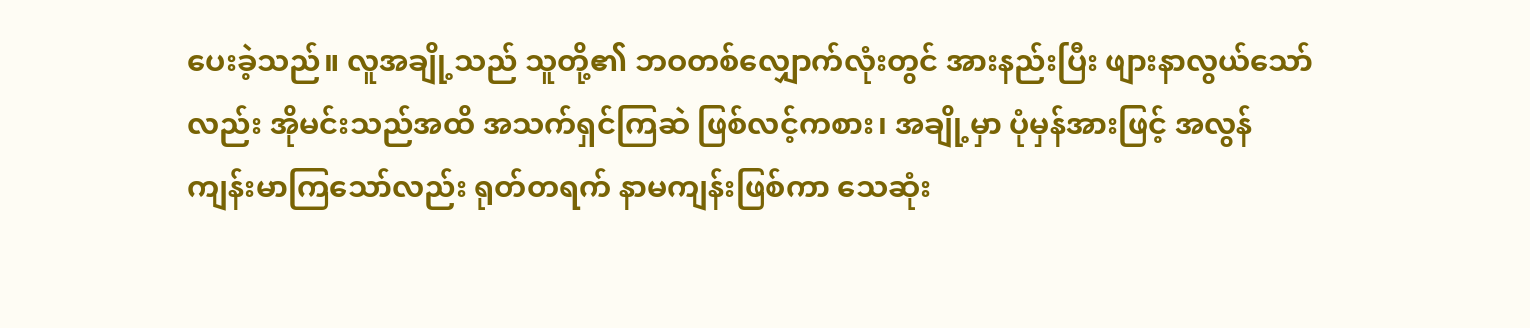ပေးခဲ့သည်။ လူအချို့သည် သူတို့၏ ဘဝတစ်လျှောက်လုံးတွင် အားနည်းပြီး ဖျားနာလွယ်သော်လည်း အိုမင်းသည်အထိ အသက်ရှင်ကြဆဲ ဖြစ်လင့်ကစား၊ အချို့မှာ ပုံမှန်အားဖြင့် အလွန်ကျန်းမာကြသော်လည်း ရုတ်တရက် နာမကျန်းဖြစ်ကာ သေဆုံး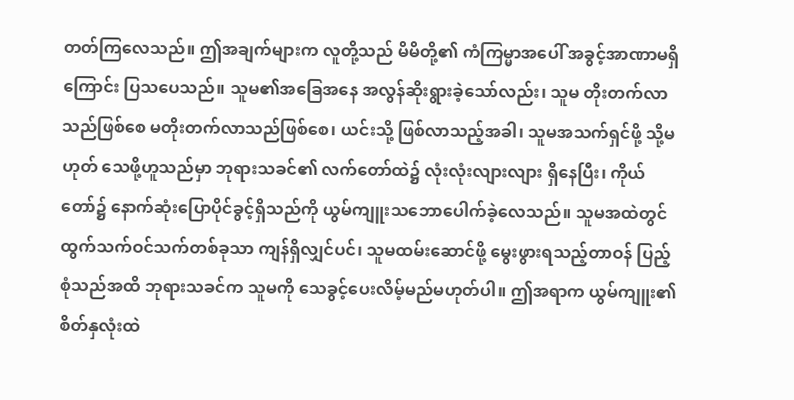တတ်ကြလေသည်။ ဤအချက်များက လူတို့သည် မိမိတို့၏ ကံကြမ္မာအပေါ် အခွင့်အာဏာမရှိကြောင်း ပြသပေသည်။ သူမ၏အခြေအနေ အလွန်ဆိုးရွားခဲ့သော်လည်း၊ သူမ တိုးတက်လာသည်ဖြစ်စေ မတိုးတက်လာသည်ဖြစ်စေ၊ ယင်းသို့ ဖြစ်လာသည့်အခါ၊ သူမအသက်ရှင်ဖို့ သို့မဟုတ် သေဖို့ဟူသည်မှာ ဘုရားသခင်၏ လက်တော်ထဲ၌ လုံးလုံးလျားလျား ရှိနေပြီး၊ ကိုယ်တော်၌ နောက်ဆုံးပြောပိုင်ခွင့်ရှိသည်ကို ယွမ်ကျူးသဘောပေါက်ခဲ့လေသည်။ သူမအထဲတွင် ထွက်သက်ဝင်သက်တစ်ခုသာ ကျန်ရှိလျှင်ပင်၊ သူမထမ်းဆောင်ဖို့ မွေးဖွားရသည့်တာဝန် ပြည့်စုံသည်အထိ ဘုရားသခင်က သူမကို သေခွင့်ပေးလိမ့်မည်မဟုတ်ပါ။ ဤအရာက ယွမ်ကျူး၏ စိတ်နှလုံးထဲ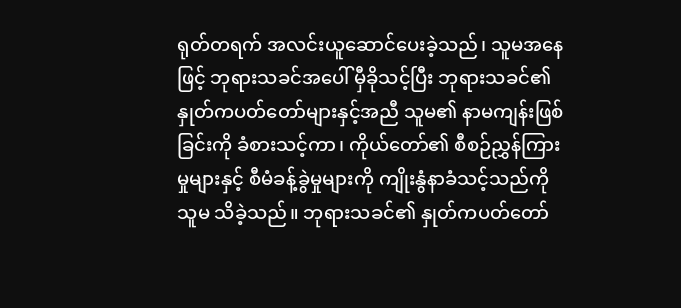ရုတ်တရက် အလင်းယူဆောင်ပေးခဲ့သည်၊ သူမအနေဖြင့် ဘုရားသခင်အပေါ် မှီခိုသင့်ပြီး ဘုရားသခင်၏ နှုတ်ကပတ်တော်များနှင့်အညီ သူမ၏ နာမကျန်းဖြစ်ခြင်းကို ခံစားသင့်ကာ၊ ကိုယ်တော်၏ စီစဉ်ညွှန်ကြားမှုများနှင့် စီမံခန့်ခွဲမှုများကို ကျိုးနွံနာခံသင့်သည်ကို သူမ သိခဲ့သည်။ ဘုရားသခင်၏ နှုတ်ကပတ်တော်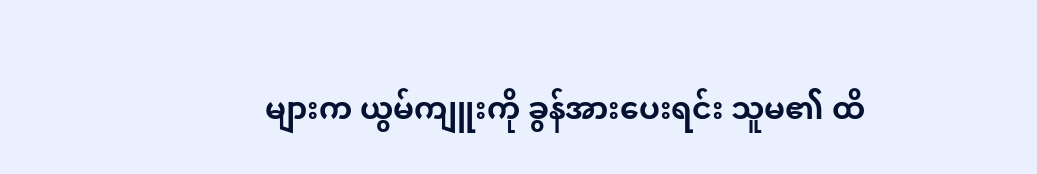များက ယွမ်ကျူးကို ခွန်အားပေးရင်း သူမ၏ ထိ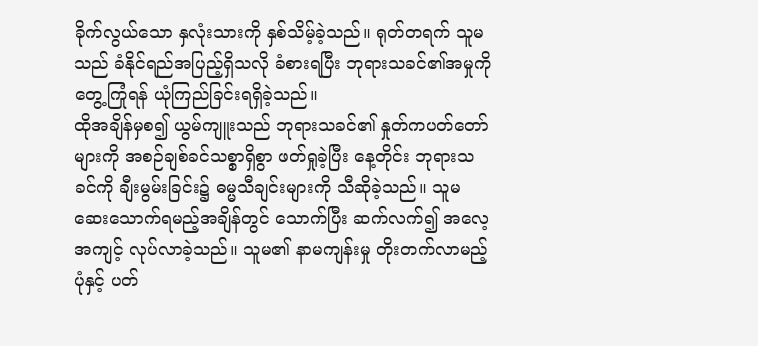ခိုက်လွယ်သော နှလုံးသားကို နှစ်သိမ့်ခဲ့သည်။ ရုတ်တရက် သူမသည် ခံနိုင်ရည်အပြည့်ရှိသလို ခံစားရပြီး ဘုရားသခင်၏အမှုကို တွေ့ကြုံရန် ယုံကြည်ခြင်းရရှိခဲ့သည်။
ထိုအချိန်မှစ၍ ယွမ်ကျူးသည် ဘုရားသခင်၏ နှုတ်ကပတ်တော်များကို အစဉ်ချစ်ခင်သစ္စာရှိစွာ ဖတ်ရှုခဲ့ပြီး နေ့တိုင်း ဘုရားသခင်ကို ချီးမွမ်းခြင်း၌ ဓမ္မသီချင်းများကို သီဆိုခဲ့သည်။ သူမ ဆေးသောက်ရမည့်အချိန်တွင် သောက်ပြီး ဆက်လက်၍ အလေ့အကျင့် လုပ်လာခဲ့သည်။ သူမ၏ နာမကျန်းမှု တိုးတက်လာမည့်ပုံနှင့် ပတ်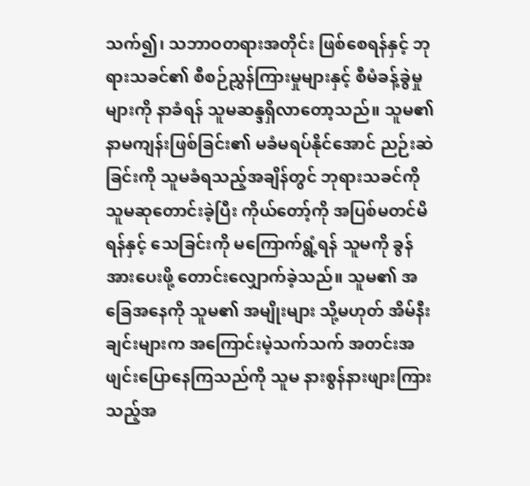သက်၍၊ သဘာဝတရားအတိုင်း ဖြစ်စေရန်နှင့် ဘုရားသခင်၏ စီစဉ်ညွှန်ကြားမှုများနှင့် စီမံခန့်ခွဲမှုများကို နာခံရန် သူမဆန္ဒရှိလာတော့သည်။ သူမ၏ နာမကျန်းဖြစ်ခြင်း၏ မခံမရပ်နိုင်အောင် ညဉ်းဆဲခြင်းကို သူမခံရသည့်အချိန်တွင် ဘုရားသခင်ကို သူမဆုတောင်းခဲ့ပြီး ကိုယ်တော့်ကို အပြစ်မတင်မိရန်နှင့် သေခြင်းကို မကြောက်ရွံ့ရန် သူမကို ခွန်အားပေးဖို့ တောင်းလျှောက်ခဲ့သည်။ သူမ၏ အခြေအနေကို သူမ၏ အမျိုးများ သို့မဟုတ် အိမ်နီးချင်းများက အကြောင်းမဲ့သက်သက် အတင်းအဖျင်းပြောနေကြသည်ကို သူမ နားစွန်နားဖျားကြားသည့်အ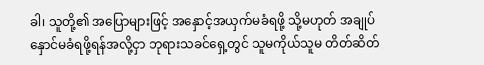ခါ၊ သူတို့၏ အပြောများဖြင့် အနှောင့်အယှက်မခံရဖို့ သို့မဟုတ် အချုပ်နှောင်မခံရဖို့ရန်အလို့ငှာ ဘုရားသခင်ရှေ့တွင် သူမကိုယ်သူမ တိတ်ဆိတ်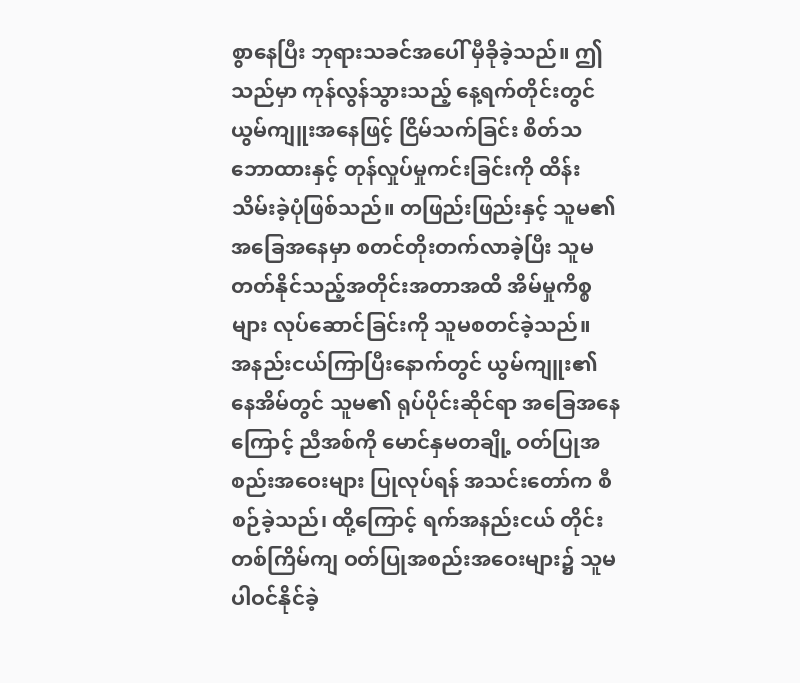စွာနေပြီး ဘုရားသခင်အပေါ် မှီခိုခဲ့သည်။ ဤသည်မှာ ကုန်လွန်သွားသည့် နေ့ရက်တိုင်းတွင် ယွမ်ကျူးအနေဖြင့် ငြိမ်သက်ခြင်း စိတ်သဘောထားနှင့် တုန်လှုပ်မှုကင်းခြင်းကို ထိန်းသိမ်းခဲ့ပုံဖြစ်သည်။ တဖြည်းဖြည်းနှင့် သူမ၏အခြေအနေမှာ စတင်တိုးတက်လာခဲ့ပြီး သူမတတ်နိုင်သည့်အတိုင်းအတာအထိ အိမ်မှုကိစ္စများ လုပ်ဆောင်ခြင်းကို သူမစတင်ခဲ့သည်။
အနည်းငယ်ကြာပြီးနောက်တွင် ယွမ်ကျူး၏ နေအိမ်တွင် သူမ၏ ရုပ်ပိုင်းဆိုင်ရာ အခြေအနေကြောင့် ညီအစ်ကို မောင်နှမတချို့ ဝတ်ပြုအစည်းအဝေးများ ပြုလုပ်ရန် အသင်းတော်က စီစဉ်ခဲ့သည်၊ ထို့ကြောင့် ရက်အနည်းငယ် တိုင်း တစ်ကြိမ်ကျ ဝတ်ပြုအစည်းအဝေးများ၌ သူမပါဝင်နိုင်ခဲ့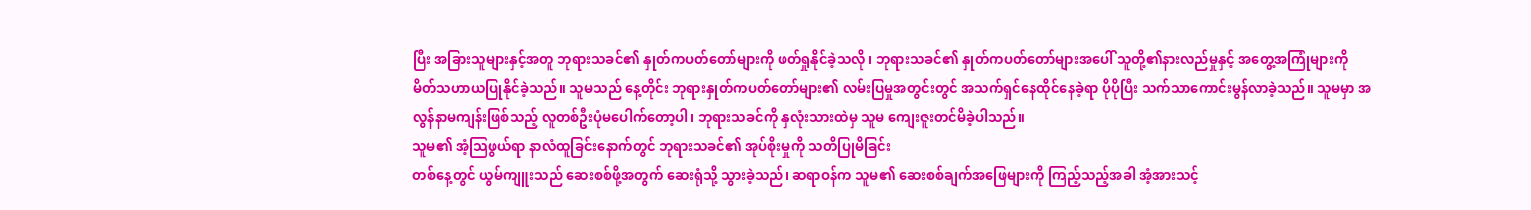ပြီး အခြားသူများနှင့်အတူ ဘုရားသခင်၏ နှုတ်ကပတ်တော်များကို ဖတ်ရှုနိုင်ခဲ့သလို၊ ဘုရားသခင်၏ နှုတ်ကပတ်တော်များအပေါ် သူတို့၏နားလည်မှုနှင့် အတွေ့အကြုံများကို မိတ်သဟာယပြုနိုင်ခဲ့သည်။ သူမသည် နေ့တိုင်း ဘုရားနှုတ်ကပတ်တော်များ၏ လမ်းပြမှုအတွင်းတွင် အသက်ရှင်နေထိုင်နေခဲ့ရာ ပိုပိုပြီး သက်သာကောင်းမွန်လာခဲ့သည်။ သူမမှာ အလွန်နာမကျန်းဖြစ်သည့် လူတစ်ဦးပုံမပေါက်တော့ပါ၊ ဘုရားသခင်ကို နှလုံးသားထဲမှ သူမ ကျေးဇူးတင်မိခဲ့ပါသည်။
သူမ၏ အံ့သြဖွယ်ရာ နာလံထူခြင်းနောက်တွင် ဘုရားသခင်၏ အုပ်စိုးမှုကို သတိပြုမိခြင်း
တစ်နေ့တွင် ယွမ်ကျူးသည် ဆေးစစ်ဖို့အတွက် ဆေးရုံသို့ သွားခဲ့သည်၊ ဆရာဝန်က သူမ၏ ဆေးစစ်ချက်အဖြေများကို ကြည့်သည့်အခါ အံ့အားသင့်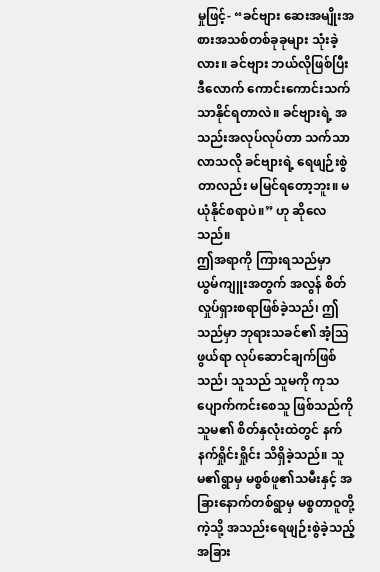မှုဖြင့်- “ခင်ဗျား ဆေးအမျိုးအစားအသစ်တစ်ခုခုများ သုံးခဲ့လား။ ခင်ဗျား ဘယ်လိုဖြစ်ပြီး ဒီလောက် ကောင်းကောင်းသက်သာနိုင်ရတာလဲ။ ခင်ဗျားရဲ့ အသည်းအလုပ်လုပ်တာ သက်သာလာသလို ခင်ဗျားရဲ့ ရေဖျဉ်းစွဲတာလည်း မမြင်ရတော့ဘူး။ မယုံနိုင်စရာပဲ။” ဟု ဆိုလေသည်။
ဤအရာကို ကြားရသည်မှာ ယွမ်ကျူးအတွက် အလွန် စိတ်လှုပ်ရှားစရာဖြစ်ခဲ့သည်၊ ဤသည်မှာ ဘုရားသခင်၏ အံ့သြဖွယ်ရာ လုပ်ဆောင်ချက်ဖြစ်သည်၊ သူသည် သူမကို ကုသပျောက်ကင်းစေသူ ဖြစ်သည်ကို သူမ၏ စိတ်နှလုံးထဲတွင် နက်နက်ရှိုင်းရှိုင်း သိရှိခဲ့သည်။ သူမ၏ရွာမှ မစ္စစ်ဖူ၏သမီးနှင့် အခြားနောက်တစ်ရွာမှ မစ္စတာဝူတို့ကဲ့သို့ အသည်းရေဖျဉ်းစွဲခဲ့သည့် အခြား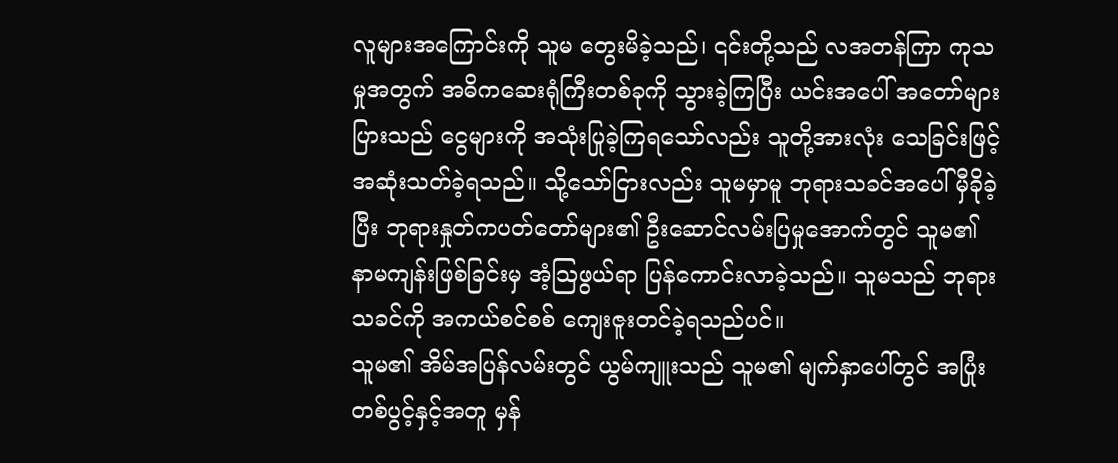လူများအကြောင်းကို သူမ တွေးမိခဲ့သည်၊ ၎င်းတို့သည် လအတန်ကြာ ကုသမှုအတွက် အဓိကဆေးရုံကြီးတစ်ခုကို သွားခဲ့ကြပြီး ယင်းအပေါ် အတော်များပြားသည် ငွေများကို အသုံးပြုခဲ့ကြရသော်လည်း သူတို့အားလုံး သေခြင်းဖြင့် အဆုံးသတ်ခဲ့ရသည်။ သို့သော်ငြားလည်း သူမမှာမူ ဘုရားသခင်အပေါ် မှီခိုခဲ့ပြီး ဘုရားနှုတ်ကပတ်တော်များ၏ ဦးဆောင်လမ်းပြမှုအောက်တွင် သူမ၏ နာမကျန်းဖြစ်ခြင်းမှ အံ့သြဖွယ်ရာ ပြန်ကောင်းလာခဲ့သည်။ သူမသည် ဘုရားသခင်ကို အကယ်စင်စစ် ကျေးဇူးတင်ခဲ့ရသည်ပင်။
သူမ၏ အိမ်အပြန်လမ်းတွင် ယွမ်ကျူးသည် သူမ၏ မျက်နှာပေါ်တွင် အပြုံးတစ်ပွင့်နှင့်အတူ မှန်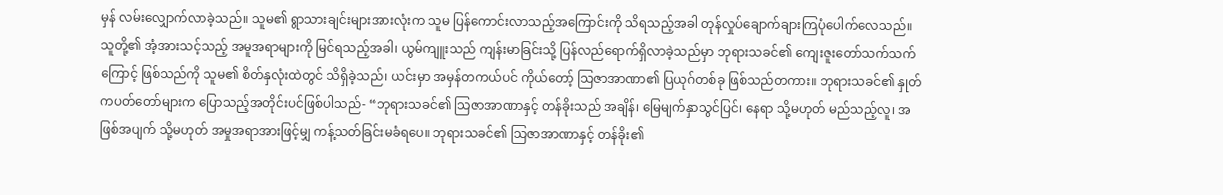မှန် လမ်းလျှောက်လာခဲ့သည်။ သူမ၏ ရွာသားချင်းများအားလုံးက သူမ ပြန်ကောင်းလာသည့်အကြောင်းကို သိရသည့်အခါ တုန်လှုပ်ချောက်ချားကြပုံပေါက်လေသည်။ သူတို့၏ အံ့အားသင့်သည့် အမူအရာများကို မြင်ရသည့်အခါ၊ ယွမ်ကျူးသည် ကျန်းမာခြင်းသို့ ပြန်လည်ရောက်ရှိလာခဲ့သည်မှာ ဘုရားသခင်၏ ကျေးဇူးတော်သက်သက်ကြောင့် ဖြစ်သည်ကို သူမ၏ စိတ်နှလုံးထဲတွင် သိရှိခဲ့သည်၊ ယင်းမှာ အမှန်တကယ်ပင် ကိုယ်တော့် သြဇာအာဏာ၏ ပြယုဂ်တစ်ခု ဖြစ်သည်တကား။ ဘုရားသခင်၏ နှုတ်ကပတ်တော်များက ပြောသည့်အတိုင်းပင်ဖြစ်ပါသည်- “ဘုရားသခင်၏ သြဇာအာဏာနှင့် တန်ခိုးသည် အချိန်၊ မြေမျက်နှာသွင်ပြင်၊ နေရာ သို့မဟုတ် မည်သည့်လူ၊ အဖြစ်အပျက် သို့မဟုတ် အမှုအရာအားဖြင့်မျှ ကန့်သတ်ခြင်းမခံရပေ။ ဘုရားသခင်၏ သြဇာအာဏာနှင့် တန်ခိုး၏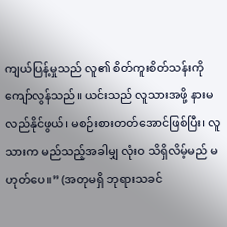ကျယ်ပြန့်မှုသည် လူ၏ စိတ်ကူးစိတ်သန်းကို ကျော်လွန်သည်။ ယင်းသည် လူသားအဖို့ နားမလည်နိုင်ဖွယ်၊ မစဉ်းစားတတ်အောင်ဖြစ်ပြီး၊ လူသားက မည်သည့်အခါမျှ လုံးဝ သိရှိလိမ့်မည် မဟုတ်ပေ။” (အတုမရှိ ဘုရားသခင်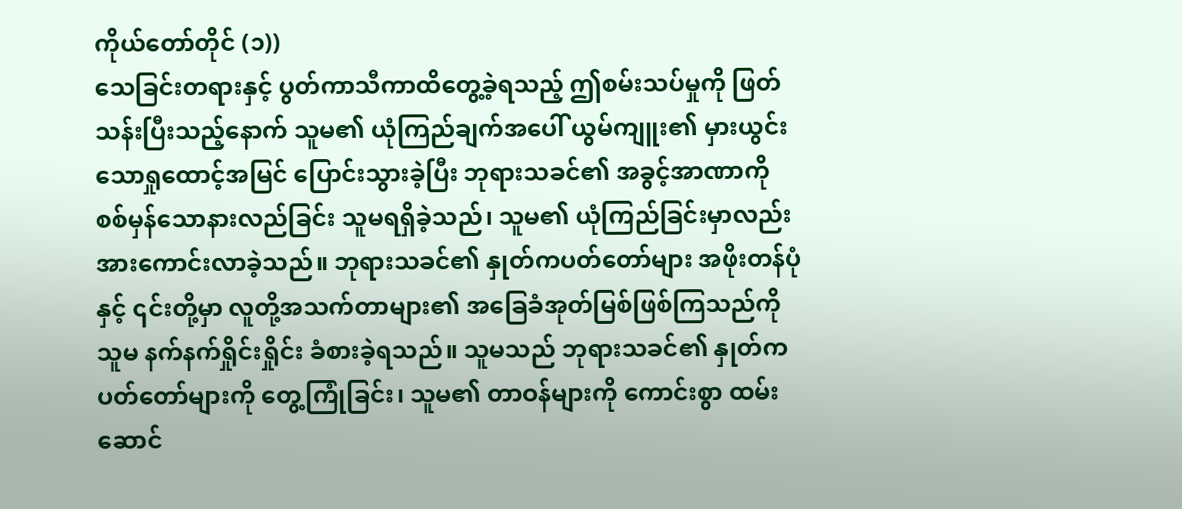ကိုယ်တော်တိုင် (၁))
သေခြင်းတရားနှင့် ပွတ်ကာသီကာထိတွေ့ခဲ့ရသည့် ဤစမ်းသပ်မှုကို ဖြတ်သန်းပြီးသည့်နောက် သူမ၏ ယုံကြည်ချက်အပေါ် ယွမ်ကျူး၏ မှားယွင်းသောရှုထောင့်အမြင် ပြောင်းသွားခဲ့ပြီး ဘုရားသခင်၏ အခွင့်အာဏာကို စစ်မှန်သောနားလည်ခြင်း သူမရရှိခဲ့သည်၊ သူမ၏ ယုံကြည်ခြင်းမှာလည်း အားကောင်းလာခဲ့သည်။ ဘုရားသခင်၏ နှုတ်ကပတ်တော်များ အဖိုးတန်ပုံနှင့် ၎င်းတို့မှာ လူတို့အသက်တာများ၏ အခြေခံအုတ်မြစ်ဖြစ်ကြသည်ကို သူမ နက်နက်ရှိုင်းရှိုင်း ခံစားခဲ့ရသည်။ သူမသည် ဘုရားသခင်၏ နှုတ်ကပတ်တော်များကို တွေ့ကြုံခြင်း၊ သူမ၏ တာဝန်များကို ကောင်းစွာ ထမ်းဆောင်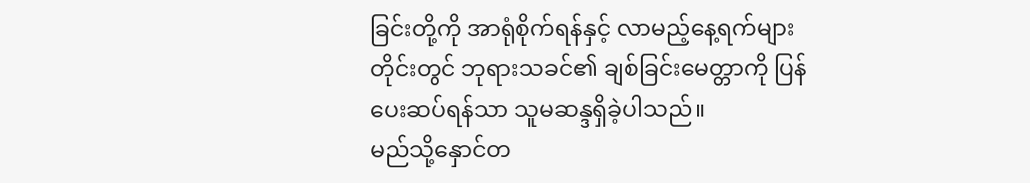ခြင်းတို့ကို အာရုံစိုက်ရန်နှင့် လာမည့်နေ့ရက်များတိုင်းတွင် ဘုရားသခင်၏ ချစ်ခြင်းမေတ္တာကို ပြန်ပေးဆပ်ရန်သာ သူမဆန္ဒရှိခဲ့ပါသည်။
မည်သို့နှောင်တ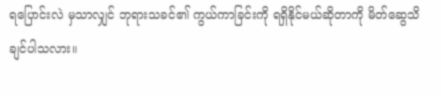ရပြောင်းလဲ မှသာလျှင် ဘုရားသခင်၏ ကွယ်ကာခြင်းကို ရရှိနိုင်မယ်ဆိုတာကို မိတ်ဆွေသိချင်ပါသလား။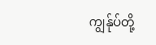ကျွန်ုပ်တို့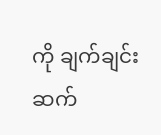ကို ချက်ချင်းဆက်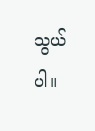သွယ်ပါ။